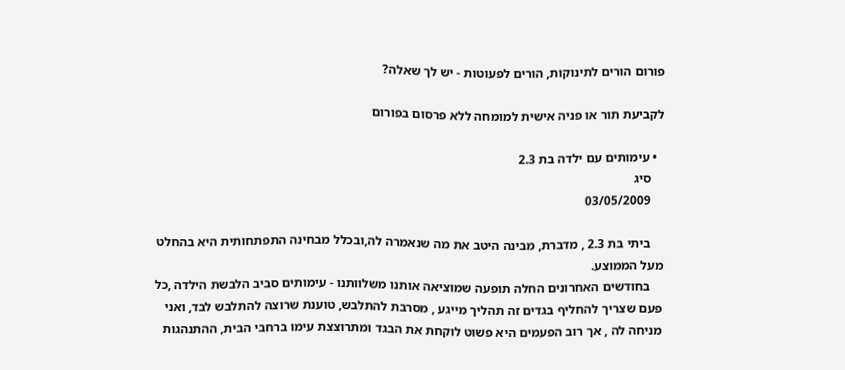פורום הורים לתינוקות, הורים לפעוטות - יש לך שאלה?

לקביעת תור או פניה אישית למומחה ללא פרסום בפורום

  • עימותים עם ילדה בת 2.3
    סיג
    03/05/2009

    ביתי בת 2.3 , מדברת, מבינה היטב את מה שנאמרה לה,ובכלל מבחינה התפתחותית היא בהחלט מעל הממוצע.
    בחודשים האחרונים החלה תופעה שמוציאה אותנו משלוותנו - עימותים סביב הלבשת הילדה ,כל פעם שצריך להחליף בגדים זה תהליך מייגע , מסרבת להתלבש, טוענת שרוצה להתלבש לבד, ואני מניחה לה , אך רוב הפעמים היא פשוט לוקחת את הבגד ומתרוצצת עימו ברחבי הבית, ההתנהגות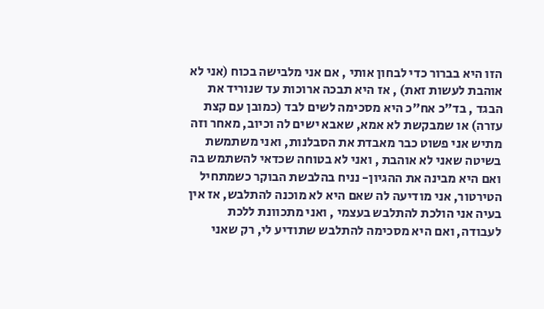הזו היא בברור כדי לבחון אותי , אם אני מלבישה בכוח (אני לא אוהבת לעשות זאת) , אז היא תבכה ארוכות עד שנוריד את הבגד , בד"כ אח"כ היא מסכימה לשים לבד (כמובן עם קצת עזרה) או שמבקשת לא אמא, שאבא ישים לה וכיוב, מאחר וזה מתיש אני פשוט כבר מאבדת את הסבלנות, ואני משתמשת בשיטה שאני לא אוהבת , ואני לא בטוחה שכדאי להשתמש בה ואם היא מבינה את ההגיון- נניח בהלבשת הבוקר כשמתחיל הטירטור, אני מודיעה לה שאם היא לא מוכנה להתלבש, אז אין בעיה אני הולכת להתלבש בעצמי , ואני מתכוונת ללכת לעבודה, ואם היא מסכימה להתלבש שתודיע לי, רק שאני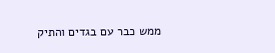ממש כבר עם בגדים והתיק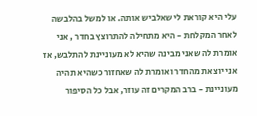עלי היא קוראת לי שאלביש אותה. או למשל בהלבשה לאחר המקלחת - היא מתחילה להתרוצץ בחדר , אני אומרת לה שאני מבינה שהיא לא מעוניינת להתלבש, אז אני יוצאת מהחדר ואומרת לה שאחזור כשהיא תהיה מעוניינת - ברב המקרים זה עוזר, אבל כל הסיפור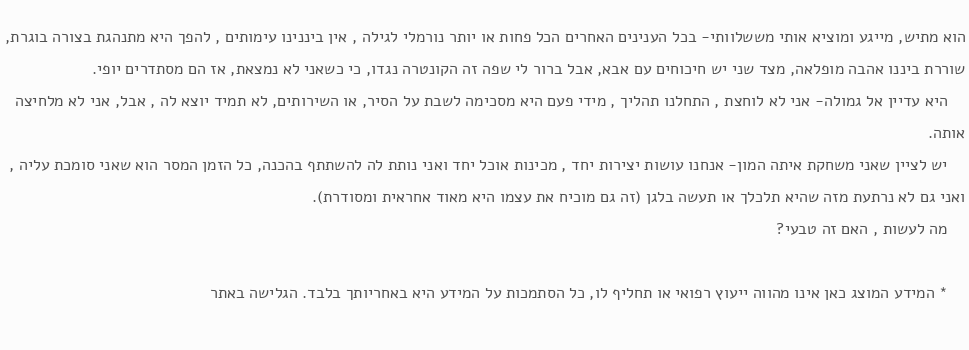הוא מתיש, מייגע ומוציא אותי מששלוותי- בכל הענינים האחרים הכל פחות או יותר נורמלי לגילה , אין ביננינו עימותים , להפך היא מתנהגת בצורה בוגרת, שוררת ביננו אהבה מופלאה, מצד שני יש חיכוחים עם אבא, אבל ברור לי שפה זה הקונטרה נגדו, כי כשאני לא נמצאת, אז הם מסתדרים יופי.
    היא עדיין אל גמולה- אני לא לוחצת , התחלנו תהליך , מידי פעם היא מסכימה לשבת על הסיר, או השירותים, לא תמיד יוצא לה , אבל, אני לא מלחיצה אותה.
    יש לציין שאני משחקת איתה המון- אנחנו עושות יצירות יחד , מכינות אוכל יחד ואני נותת לה להשתתף בהכנה, כל הזמן המסר הוא שאני סומכת עליה , ואני גם לא נרתעת מזה שהיא תלכלך או תעשה בלגן (זה גם מוכיח את עצמו היא מאוד אחראית ומסודרת).
    מה לעשות , האם זה טבעי?

    * המידע המוצג כאן אינו מהווה ייעוץ רפואי או תחליף לו, כל הסתמכות על המידע היא באחריותך בלבד. הגלישה באתר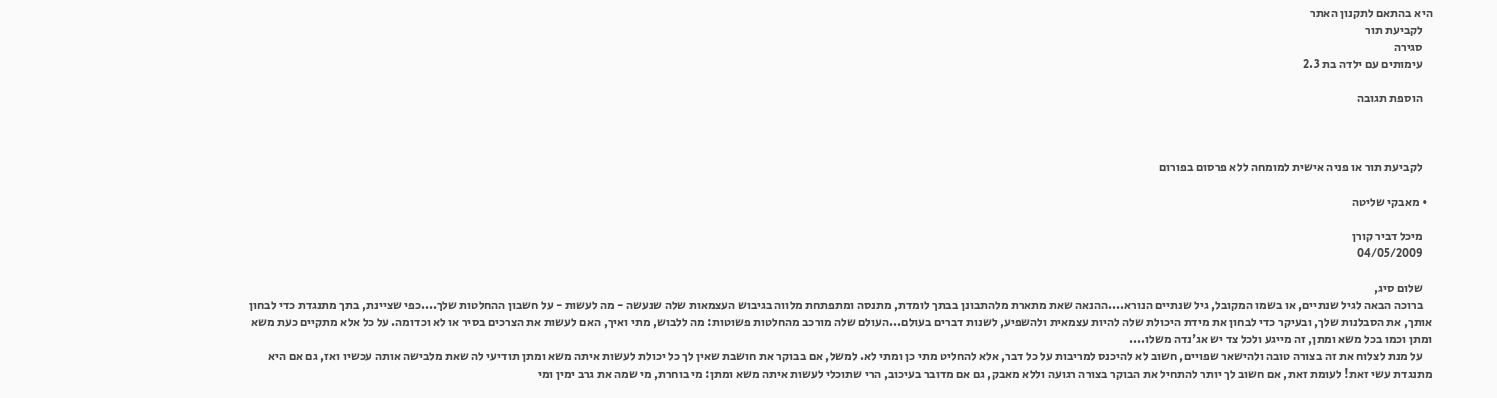היא בהתאם לתקנון האתר
    לקביעת תור
    סגירה
    עימותים עם ילדה בת 2.3

    הוספת תגובה



    לקביעת תור או פניה אישית למומחה ללא פרסום בפורום

  • מאבקי שליטה

    מיכל דביר קורן
    04/05/2009

    שלום סיג,
    ברוכה הבאה לגיל שנתיים, או בשמו המקובל, גיל שנתיים הנורא....ההנאה שאת מתארת מלהתבונן בבתך לומדת, מתנסה ומתפתחת מלווה בגיבוש העצמאות שלה שנעשה - מה לעשות - על חשבון ההחלטות שלך....כפי שציינת, בתך מתנגדת כדי לבחון אותך, את הסבלנות שלך, ובעיקר כדי לבחון את מידת היכולת שלה להיות עצמאית ולהשפיע, לשנות דברים בעולם...העולם שלה מורכב מהחלטות פשוטות: מה ללבוש, מתי ואיך, האם לעשות את הצרכים בסיר או לא וכדומה. על כל אלא מתקיים כעת משא ומתן וכמו בכל משא ומתן, זה מייגע ולכל צד יש אג'נדה משלו....
    על מנת לצלוח את זה בצורה טובה ולהישאר שפויים, חשוב לא להיכנס למריבות על כל דבר, אלא להחליט מתי כן ומתי לא. למשל, אם בבוקר את חושבת שאין לך כל יכולת לעשות איתה משא ומתן תודיעי לה שאת מלבישה אותה עכשיו ואז, גם אם היא מתנגדת עשי זאת! לעומת זאת, אם חשוב לך יותר להתחיל את הבוקר בצורה רגועה וללא מאבק, גם אם מדובר בעיכוב, הרי שתוכלי לעשות איתה משא ומתן: מי בוחרת, מי שמה את גרב ימין ומי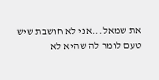את שמאל...אני לא חושבת שיש טעם לומר לה שהיא לא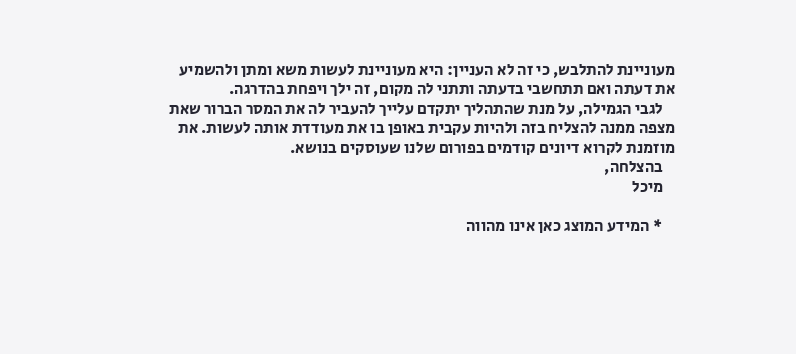מעוניינת להתלבש, כי זה לא העניין: היא מעוניינת לעשות משא ומתן ולהשמיע את דעתה ואם תתחשבי בדעתה ותתני לה מקום, זה ילך ויפחת בהדרגה.
    לגבי הגמילה, על מנת שהתהליך יתקדם עלייך להעביר לה את המסר הברור שאת מצפה ממנה להצליח בזה ולהיות עקבית באופן בו את מעודדת אותה לעשות. את מוזמנת לקרוא דיונים קודמים בפורום שלנו שעוסקים בנושא.
    בהצלחה,
    מיכל

    * המידע המוצג כאן אינו מהווה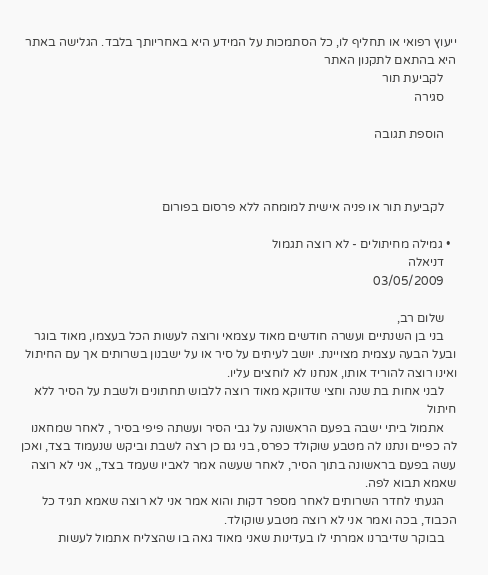ייעוץ רפואי או תחליף לו, כל הסתמכות על המידע היא באחריותך בלבד. הגלישה באתר היא בהתאם לתקנון האתר
    לקביעת תור
    סגירה

    הוספת תגובה



    לקביעת תור או פניה אישית למומחה ללא פרסום בפורום

  • גמילה מחיתולים - לא רוצה תגמול
    דניאלה
    03/05/2009

    שלום רב,
    בני בן השנתיים ועשרה חודשים מאוד עצמאי ורוצה לעשות הכל בעצמו, מאוד בוגר ובעל הבעה עצמית מצויינת. יושב לעיתים על סיר או על ישבנון בשרותים אך עם החיתול ואינו רוצה להוריד אותו, אנחנו לא לוחצים עליו.
    לבני אחות בת שנה וחצי שדווקא מאוד רוצה ללבוש תחתונים ולשבת על הסיר ללא חיתול
    אתמול ביתי ישבה בפעם הראשונה על גבי הסיר ועשתה פיפי בסיר , לאחר שמחאנו לה כפיים ונתנו לה מטבע שוקולד כפרס, בני גם כן רצה לשבת וביקש שנעמוד בצד, ואכן עשה בפעם בראשונה בתוך הסיר, לאחר שעשה אמר לאביו שעמד בצד,, אני לא רוצה שאמא תבוא לפה.
    הגעתי לחדר השרותים לאחר מספר דקות והוא אמר אני לא רוצה שאמא תגיד כל הכבוד, בכה ואמר אני לא רוצה מטבע שוקולד.
    בבוקר שדיברנו אמרתי לו בעדינות שאני מאוד גאה בו שהצליח אתמול לעשות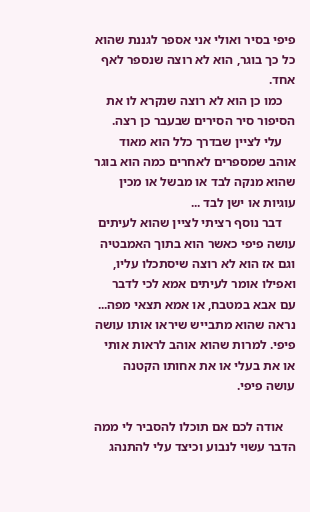פיפי בסיר ואולי אני אספר לגננת שהוא כל כך בוגר, הוא לא רוצה שנספר לאף אחד.
    כמו כן הוא לא רוצה שנקרא לו את הסיפור סיר הסירים שבעבר כן רצה.
    עלי לציין שבדרך כלל הוא מאוד אוהב שמספרים לאחרים כמה הוא בוגר שהוא מנקה לבד או מבשל או מכין עוגיות או ישן לבד ...
    דבר נוסף רציתי לציין שהוא לעיתים עושה פיפי כאשר הוא בתוך האמבטיה וגם אז הוא לא רוצה שיסתכלו עליו, ואפילו אומר לעיתים אמא לכי לדבר עם אבא במטבח, או אמא תצאי מפה... נראה שהוא מתבייש שיראו אותו עושה פיפי. למרות שהוא אוהב לראות אותי או את בעלי או את אחותו הקטנה עושה פיפי.

    אודה לכם אם תוכלו להסביר לי ממה הדבר עשוי לנבוע וכיצד עלי להתנהג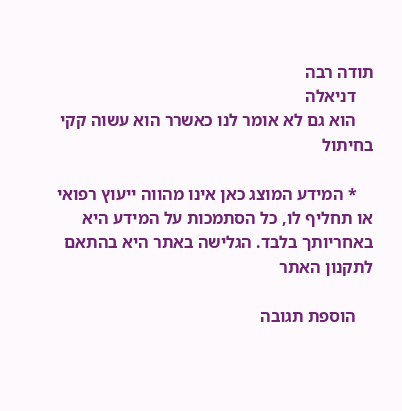תודה רבה
    דניאלה
    הוא גם לא אומר לנו כאשרר הוא עשוה קקי בחיתול

    * המידע המוצג כאן אינו מהווה ייעוץ רפואי או תחליף לו, כל הסתמכות על המידע היא באחריותך בלבד. הגלישה באתר היא בהתאם לתקנון האתר

    הוספת תגובה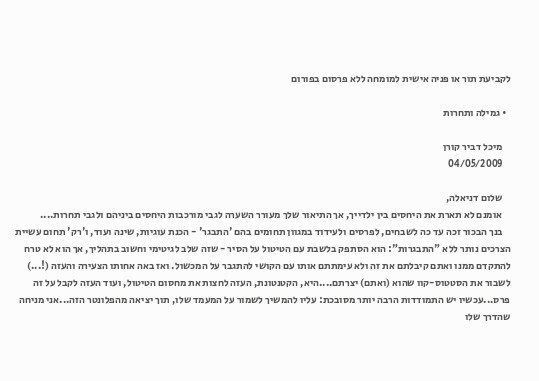לקביעת תור או פניה אישית למומחה ללא פרסום בפורום

  • גמילה ותחרות

    מיכל דביר קורן
    04/05/2009

    שלום דניאלה,
    אומנם לא תארת את היחסים בין ילדייך, אך התיאור שלך מעורר השערה לגבי מורכבות היחסים ביניהם ולגבי תחרות....
    בנך הבכור זכה עד כה לשבחים, לפרסים ולעידוד במגוון תחומים בהם 'התבגר' - הכנת עוגיות, שינה ועוד, ו'רק' תחום עשיית הצרכים נותר ללא "התבגרות": הוא הסתפק בלשבת עם הטיטול על הסיר - שזה שלב לגיטימי וחשוב בתהליך, אך הוא לא טרח להתקדם ממנו ואתם קיבלתם את זה ולא עימתתם אותו עם הקושי להתגבר על המכשול. ואז באה אחותו הצעירה והעזה (!...) לשבור את הסטטוס-קוו שהוא (ואתם) יצרתם....היא, הקטנטונת, העזה לחצות את מחסום הטיטול, ועוד העזה לקבל על זה פרס...עכשיו יש התמודדות הרבה יותר מסובכת: עליו להמשיך לשמור על המעמד שלו, תוך יציאה מהפלונטר הזה...אני מניחה שהדרך שלו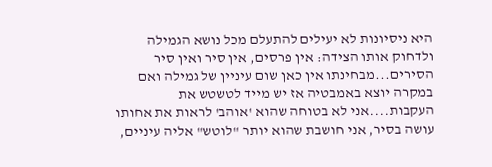היא ניסיונות לא יעילים להתעלם מכל נושא הגמילה ולדחוק אותו הצידה: אין פרסים, אין סיר ואין סיר הסירים...מבחינתו אין כאן שום עיניין של גמילה ואם במקרה יוצא באמבטיה אז יש מייד לטשטש את העקבות....אני לא בטוחה שהוא 'אוהב' לראות את אחותו עושה בסיר, אני חושבת שהוא יותר "לוטש" אליה עיניים,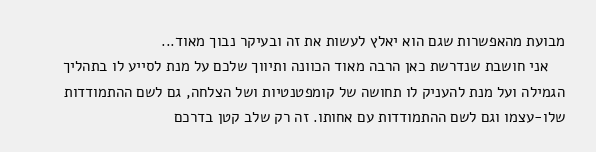מבועת מהאפשרות שגם הוא יאלץ לעשות את זה ובעיקר נבוך מאוד...
    אני חושבת שנדרשת כאן הרבה מאוד הכוונה ותיווך שלכם על מנת לסייע לו בתהליך הגמילה ועל מנת להעניק לו תחושה של קומפטנטיות ושל הצלחה, גם לשם ההתמודדות שלו-עצמו וגם לשם ההתמודדות עם אחותו. זה רק שלב קטן בדרכם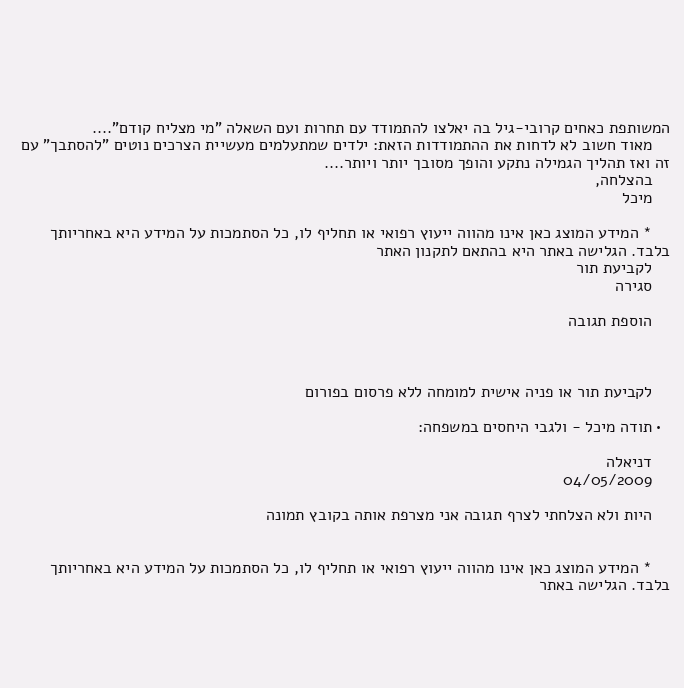המשותפת כאחים קרובי-גיל בה יאלצו להתמודד עם תחרות ועם השאלה "מי מצליח קודם"....
    מאוד חשוב לא לדחות את ההתמודדות הזאת: ילדים שמתעלמים מעשיית הצרכים נוטים "להסתבך" עם זה ואז תהליך הגמילה נתקע והופך מסובך יותר ויותר....
    בהצלחה,
    מיכל

    * המידע המוצג כאן אינו מהווה ייעוץ רפואי או תחליף לו, כל הסתמכות על המידע היא באחריותך בלבד. הגלישה באתר היא בהתאם לתקנון האתר
    לקביעת תור
    סגירה

    הוספת תגובה



    לקביעת תור או פניה אישית למומחה ללא פרסום בפורום

  • תודה מיכל - ולגבי היחסים במשפחה:

    דניאלה
    04/05/2009

    היות ולא הצלחתי לצרף תגובה אני מצרפת אותה בקובץ תמונה


    * המידע המוצג כאן אינו מהווה ייעוץ רפואי או תחליף לו, כל הסתמכות על המידע היא באחריותך בלבד. הגלישה באתר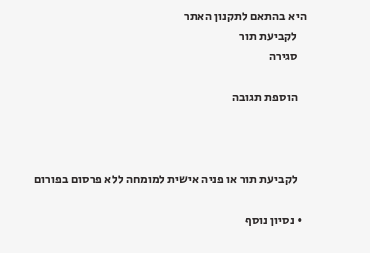היא בהתאם לתקנון האתר
    לקביעת תור
    סגירה

    הוספת תגובה



    לקביעת תור או פניה אישית למומחה ללא פרסום בפורום

  • נסיון נוסף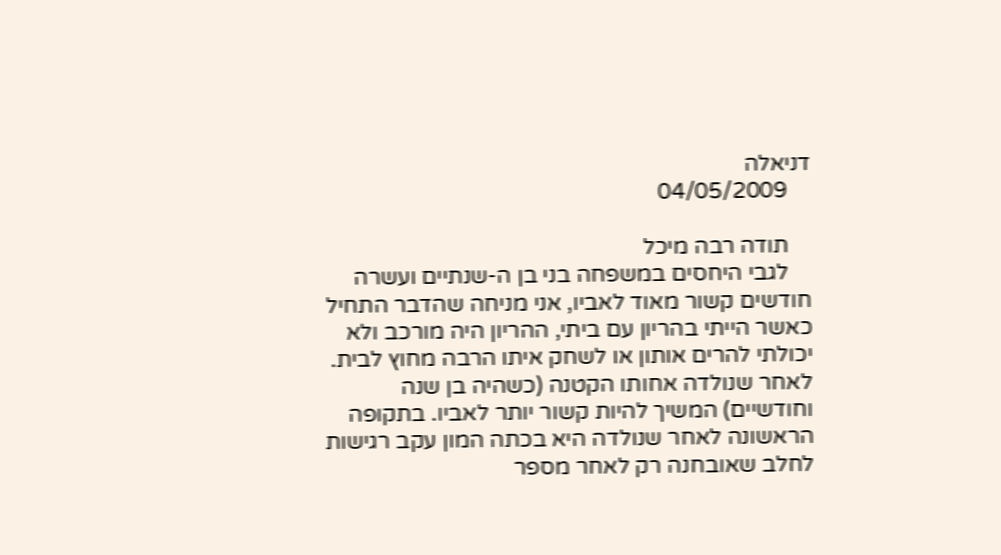דניאלה
    04/05/2009

    תודה רבה מיכל
    לגבי היחסים במשפחה בני בן ה-שנתיים ועשרה חודשים קשור מאוד לאביו, אני מניחה שהדבר התחיל כאשר הייתי בהריון עם ביתי, ההריון היה מורכב ולא יכולתי להרים אותון או לשחק איתו הרבה מחוץ לבית. לאחר שנולדה אחותו הקטנה (כשהיה בן שנה וחודשיים) המשיך להיות קשור יותר לאביו. בתקופה הראשונה לאחר שנולדה היא בכתה המון עקב רגישות לחלב שאובחנה רק לאחר מספר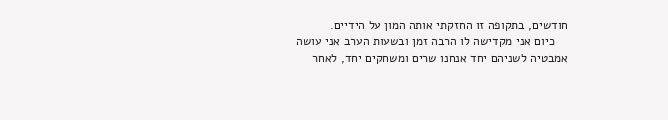חודשים, בתקופה זו החזקתי אותה המון על הידיים.
    כיום אני מקדישה לו הרבה זמן ובשעות הערב אני עושה אמבטיה לשניהם יחד אנחנו שרים ומשחקים יחד, לאחר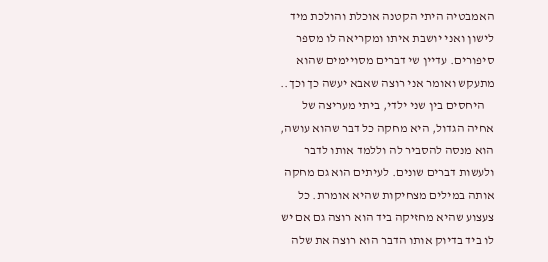האמבטיה היתי הקטנה אוכלת והולכת מיד לישון ואני יושבת איתו ומקריאה לו מספר סיפורים. עדיין שי דברים מסויימים שהוא מתעקש ואומר אני רוצה שאבא יעשה כך וכך..
    היחסים בין שני ילדי, ביתי מעריצה של אחיה הגדול, היא מחקה כל דבר שהוא עושה, הוא מנסה להסביר לה וללמד אותו לדבר ולעשות דברים שונים. לעיתים הוא גם מחקה אותה במילים מצחיקות שהיא אומרת. כל צעצוע שהיא מחזיקה ביד הוא רוצה גם אם יש לו ביד בדיוק אותו הדבר הוא רוצה את שלה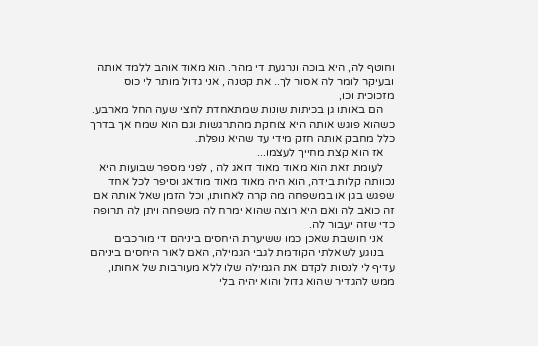וחוטף לה, היא בוכה ונרגעת די מהר. הוא מאוד אוהב ללמד אותה ובעיקר לומר לה אסור לך.. את קטנה , אני גדול מותר לי כוס מזכוכית וכו,
    הם באותו גן בכיתות שונות שמתאחדת לחצי שעה החל מארבע. כשהוא פוגש אותה היא צוחקת מהתרגשות וגם הוא שמח אך בדרך כלל מחבק אותה חזק מידי עד שהיא נופלת.
    אז הוא קצת מחייך לעצמו...
    לעומת זאת הוא מאוד מאוד דואג לה , לפני מספר שבועות היא נכוותה קלות בידה, הוא היה מאוד מאוד מודאג וסיפר לכל אחד שפגש בגן או במשפחה מה קרה לאחותו, וכל הזמן שאל אותה אם זה כואב לה ואם היא רוצה שהוא ימרח לה משפחה ויתן לה תרופה כדי שזה יעבור לה.
    אני חושבת שאכן כמו ששיערת היחסים ביניהם די מורכבים
    בנוגע לשאלתי הקודמת לגבי הגמילה, האם לאור היחסים ביניהם עדיף לי לנסות לקדם את הגמילה שלו ללא מעורבות של אחותו, ממש להגדיר שהוא גדול והוא יהיה בלי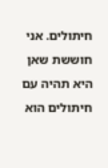חיתולים. אני חוששת שאן היא תהיה עם חיתולים הוא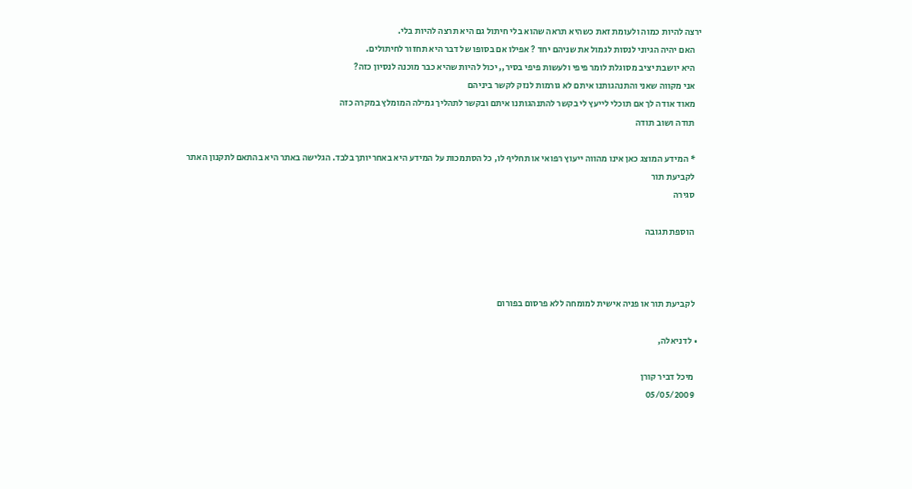ירצה להיות כמוה ולעומת זאת כשהיא תראה שהוא בלי חיתול גם היא תרצה להיות בלי.
    האם יהיה הגיוני לנסות לגמול את שניהם יחד ? אפילו אם בסופו של דבר היא תחזור לחיתולים.
    היא יושבת יציב מסוגלת לומר פיפי ולעשות פיפי בסיר,, יכול להיות שהיא כבר מוכנה לנסיון כזה?
    אני מקווה שאני והתנהגותנו איתם לא גורמות לנזק לקשר ביניהם
    מאוד אודה לך אם תוכלי לייעץ לי בקשר להתנהגותנו איתם ובקשר לתהליך גמילה המומלץ במקרה כזה
    תודה ושוב תודה

    * המידע המוצג כאן אינו מהווה ייעוץ רפואי או תחליף לו, כל הסתמכות על המידע היא באחריותך בלבד. הגלישה באתר היא בהתאם לתקנון האתר
    לקביעת תור
    סגירה

    הוספת תגובה



    לקביעת תור או פניה אישית למומחה ללא פרסום בפורום

  • לדניאלה,

    מיכל דביר קורן
    05/05/2009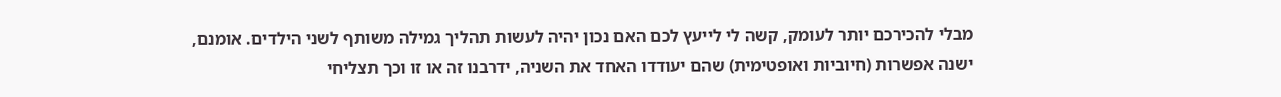מבלי להכירכם יותר לעומק, קשה לי לייעץ לכם האם נכון יהיה לעשות תהליך גמילה משותף לשני הילדים. אומנם, ישנה אפשרות (חיוביות ואופטימית) שהם יעודדו האחד את השניה, ידרבנו זה או זו וכך תצליחי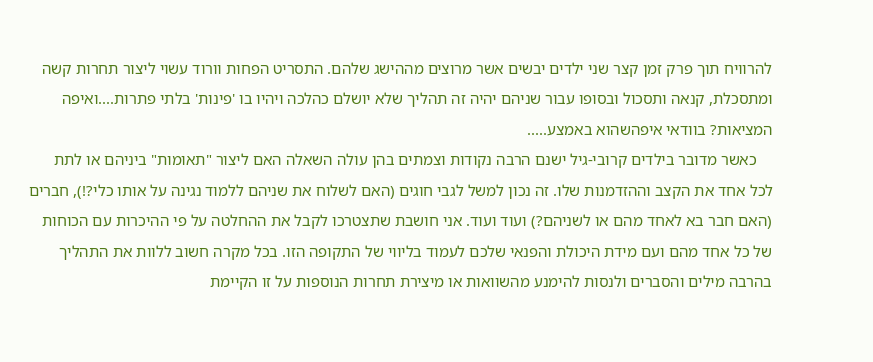להרוויח תוך פרק זמן קצר שני ילדים יבשים אשר מרוצים מההישג שלהם. התסריט הפחות וורוד עשוי ליצור תחרות קשה ומתסכלת, קנאה ותסכול ובסופו עבור שניהם יהיה זה תהליך שלא יושלם כהלכה ויהיו בו 'פינות' בלתי פתרות....ואיפה המציאות? בוודאי איפהשהוא באמצע.....
    כאשר מדובר בילדים קרובי-גיל ישנם הרבה נקודות וצמתים בהן עולה השאלה האם ליצור "תאומות" ביניהם או לתת לכל אחד את הקצב וההזדמנות שלו. זה נכון למשל לגבי חוגים (האם לשלוח את שניהם ללמוד נגינה על אותו כלי?!), חברים (האם חבר בא לאחד מהם או לשניהם?) ועוד ועוד. אני חושבת שתצטרכו לקבל את ההחלטה על פי ההיכרות עם הכוחות של כל אחד מהם ועם מידת היכולת והפנאי שלכם לעמוד בליווי של התקופה הזו. בכל מקרה חשוב ללוות את התהליך בהרבה מילים והסברים ולנסות להימנע מהשוואות או מיצירת תחרות הנוספות על זו הקיימת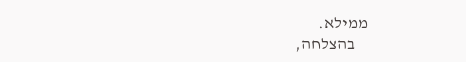ממילא.
    בהצלחה,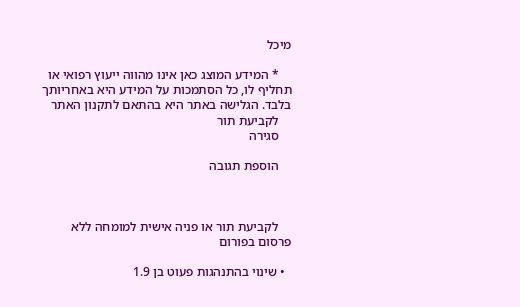מיכל

    * המידע המוצג כאן אינו מהווה ייעוץ רפואי או תחליף לו, כל הסתמכות על המידע היא באחריותך בלבד. הגלישה באתר היא בהתאם לתקנון האתר
    לקביעת תור
    סגירה

    הוספת תגובה



    לקביעת תור או פניה אישית למומחה ללא פרסום בפורום

  • שינוי בהתנהגות פעוט בן 1.9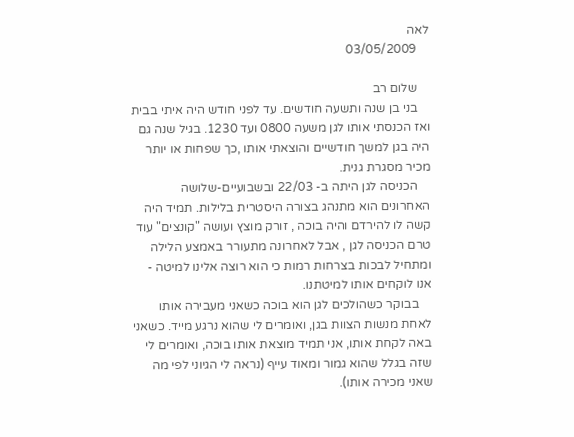לאה
    03/05/2009

    שלום רב
    בני בן שנה ותשעה חודשים. עד לפני חודש היה איתי בבית ואז הכנסתי אותו לגן משעה 0800 ועד 1230. בגיל שנה גם היה בגן למשך חודשיים והוצאתי אותו ,כך שפחות או יותר מכיר מסגרת גנית.
    הכניסה לגן היתה ב- 22/03 ובשבועיים-שלושה האחרונים הוא מתנהג בצורה היסטרית בלילות. תמיד היה קשה לו להירדם והיה בוכה , זורק מוצץ ועושה "קונצים" עוד טרם הכניסה לגן , אבל לאחרונה מתעורר באמצע הלילה ומתחיל לבכות בצרחות רמות כי הוא רוצה אלינו למיטה - אנו לוקחים אותו למיטתנו.
    בבוקר כשהולכים לגן הוא בוכה כשאני מעבירה אותו לאחת מנשות הצוות בגן, ואומרים לי שהוא נרגע מייד. כשאני באה לקחת אותו, אני תמיד מוצאת אותו בוכה, ואומרים לי שזה בגלל שהוא גמור ומאוד עייף (נראה לי הגיוני לפי מה שאני מכירה אותו).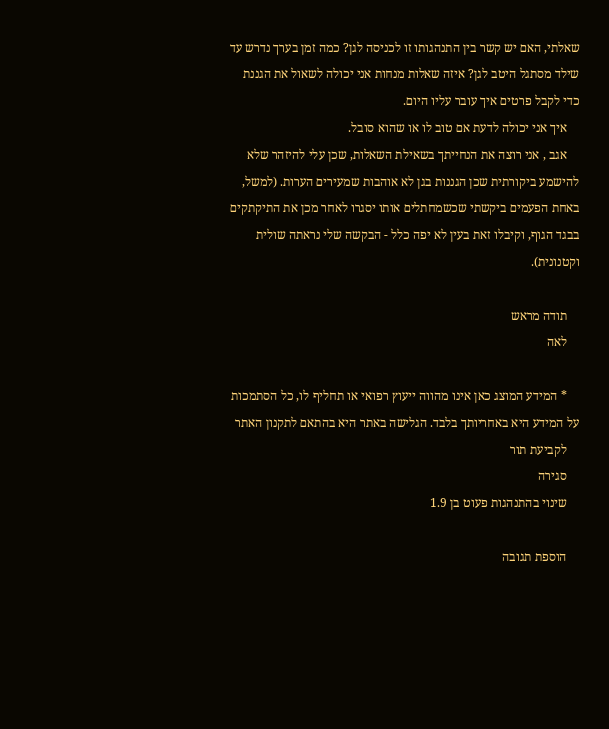שאלתי, האם יש קשר בין התנהגותו זו לכניסה לגן? כמה זמן בערך נדרש עד שילד מסתגל היטב לגן? איזה שאלות מנחות אני יכולה לשאול את הגננת כדי לקבל פרטים איך עובר עליו היום.
    איך אני יכולה לדעת אם טוב לו או שהוא סובל.
    אגב , אני רוצה את הנחייתך בשאילת השאלות, שכן עלי להיזהר שלא להישמע ביקורתית שכן הגננות בגן לא אוהבות שמעירים הערות. (למשל, באחת הפעמים ביקשתי שכשמחתלים אותו יסגרו לאחר מכן את התיקתקים בבגד הגוף, וקיבלו זאת בעין לא יפה כלל - הבקשה שלי נראתה שולית וקטנונית).

    תודה מראש
    לאה

    * המידע המוצג כאן אינו מהווה ייעוץ רפואי או תחליף לו, כל הסתמכות על המידע היא באחריותך בלבד. הגלישה באתר היא בהתאם לתקנון האתר
    לקביעת תור
    סגירה
    שינוי בהתנהגות פעוט בן 1.9

    הוספת תגובה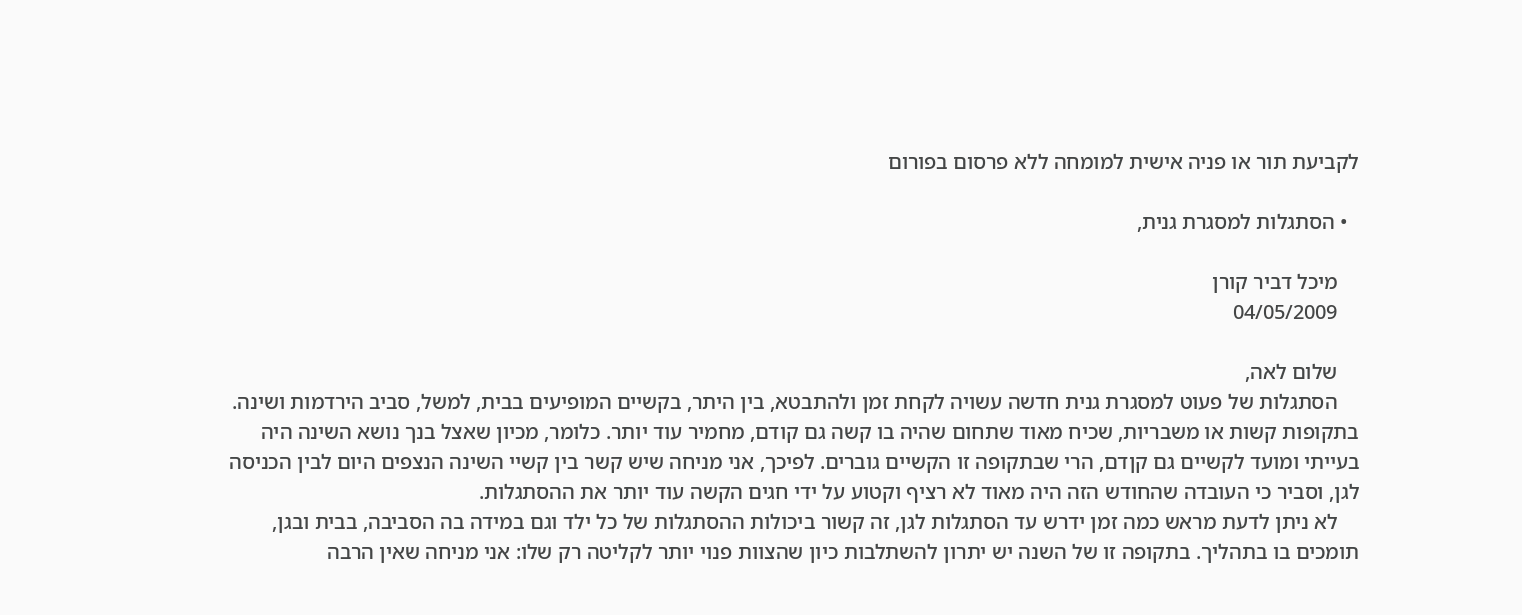לקביעת תור או פניה אישית למומחה ללא פרסום בפורום

  • הסתגלות למסגרת גנית,

    מיכל דביר קורן
    04/05/2009

    שלום לאה,
    הסתגלות של פעוט למסגרת גנית חדשה עשויה לקחת זמן ולהתבטא, בין היתר, בקשיים המופיעים בבית, למשל, סביב הירדמות ושינה. בתקופות קשות או משבריות, שכיח מאוד שתחום שהיה בו קשה גם קודם, מחמיר עוד יותר. כלומר, מכיון שאצל בנך נושא השינה היה בעייתי ומועד לקשיים גם קןדם, הרי שבתקופה זו הקשיים גוברים. לפיכך, אני מניחה שיש קשר בין קשיי השינה הנצפים היום לבין הכניסה לגן, וסביר כי העובדה שהחודש הזה היה מאוד לא רציף וקטוע על ידי חגים הקשה עוד יותר את ההסתגלות.
    לא ניתן לדעת מראש כמה זמן ידרש עד הסתגלות לגן, זה קשור ביכולות ההסתגלות של כל ילד וגם במידה בה הסביבה, בבית ובגן, תומכים בו בתהליך. בתקופה זו של השנה יש יתרון להשתלבות כיון שהצוות פנוי יותר לקליטה רק שלו: אני מניחה שאין הרבה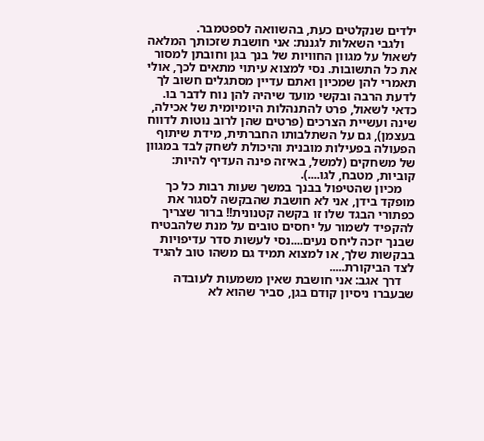ילדים שנקלטים כעת, בהשוואה לספטמבר.
    ולגבי השאלות לגננת: אני חושבת שזכותך המלאה לשאול על מגוון החוויות של בנך בגן וחובתן למסור את כל התשובות. נסי למצוא עיתוי מתאים לכך, אולי תאמרי להן שמכיון ואתם עדיין מסתגלים חשוב לך לדעת הרבה ובקשי מועד שיהיה להן נוח לדבר בו. כדאי לשאול, פרט להתנהלות היומיומית של אכילה, שינה ועשיית הצרכים (פרטים שהן לרוב נוטות לדווח בעצמן), גם על השתלבותו החברתית, מידת שיתוף הפעולה בפעילות מובנית והיכולת לשחק לבד במגוון של משחקים (למשל, באיזה פינה העדיף להיות: קוביות, מטבח, לגו....).
    מכיון שהטיפול בבנך במשך שעות רבות כל כך מופקד בידן, אני לא חושבת שהבקשה לסגור את כפתורי הבגד שלו זו בקשה קטנונית!! ברור שצריך להקפיד לשמור על יחסים טובים על מנת שלהבטיח שבנך יזכה ליחס נעים....נסי לעשות סדר עדיפויות בבקשות שלך, או למצוא תמיד גם משהו טוב להגיד לצד הביקורת.....
    דרך אגב: אני חושבת שאין משמעות לעובדה שבעברו ניסיון קודם בגן, סביר שהוא לא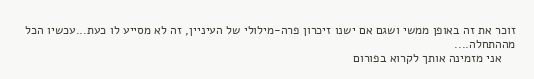זוכר את זה באופן ממשי ושגם אם ישנו זיכרון פרה-מילולי של העיניין, זה לא מסייע לו כעת...עכשיו הכל מההתחלה....
    אני מזמינה אותך לקרוא בפורום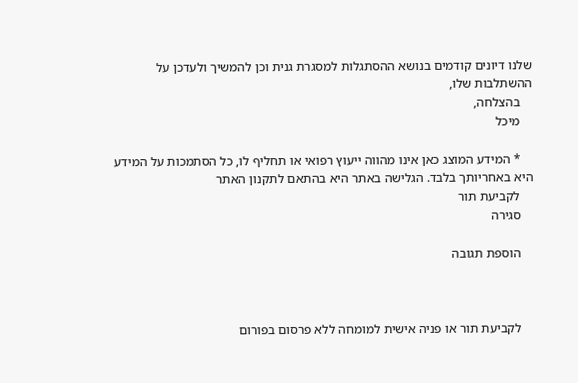שלנו דיונים קודמים בנושא ההסתגלות למסגרת גנית וכן להמשיך ולעדכן על ההשתלבות שלו,
    בהצלחה,
    מיכל

    * המידע המוצג כאן אינו מהווה ייעוץ רפואי או תחליף לו, כל הסתמכות על המידע היא באחריותך בלבד. הגלישה באתר היא בהתאם לתקנון האתר
    לקביעת תור
    סגירה

    הוספת תגובה



    לקביעת תור או פניה אישית למומחה ללא פרסום בפורום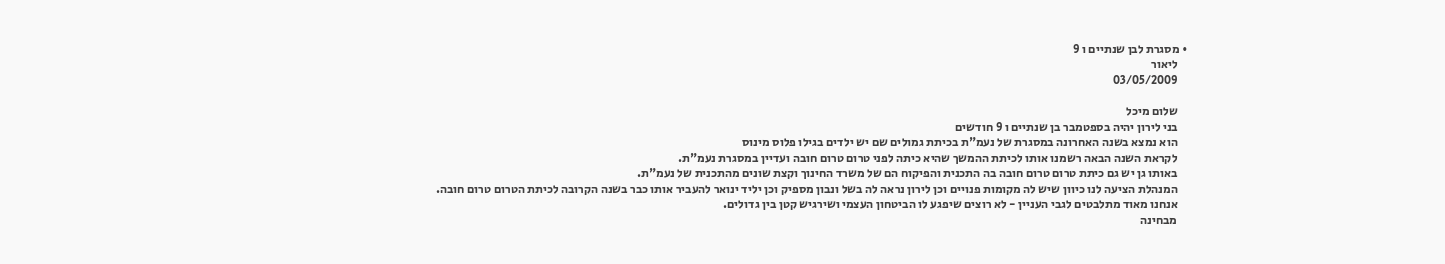• מסגרת לבן שנתיים ו 9
    ליאור
    03/05/2009

    שלום מיכל
    בני לירון יהיה בספטמבר בן שנתיים ו 9 חודשים
    הוא נמצא בשנה האחרונה במסגרת של נעמ"ת בכיתת גמולים שם יש ילדים בגילו פלוס מינוס
    לקראת השנה הבאה רשמנו אותו לכיתת ההמשך שהיא כיתה לפני טרום טרום חובה ועדיין במסגרת נעמ"ת.
    באותו גן יש גם כיתת טרום טרום חובה בה התכנית והפיקוח הם של משרד החינוך וקצת שונים מהתכנית של נעמ"ת.
    המנהלת הציעה לנו כיוון שיש לה מקומות פנויים וכן לירון נראה לה בשל ונבון מספיק וכן יליד ינואר להעביר אותו כבר בשנה הקרובה לכיתת הטרום טרום חובה.
    אנחנו מאוד מתלבטים לגבי העניין - לא רוצים שיפגע לו הביטחון העצמי ושירגיש קטן בין גדולים.
    מבחינה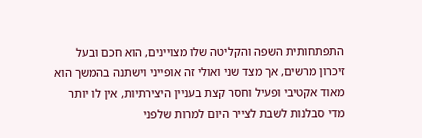התפתחותית השפה והקליטה שלו מצויינים, הוא חכם ובעל זיכרון מרשים, אך מצד שני ואולי זה אופייני וישתנה בהמשך הוא מאוד אקטיבי ופעיל וחסר קצת בעניין היצירתיות, אין לו יותר מדי סבלנות לשבת לצייר היום למרות שלפני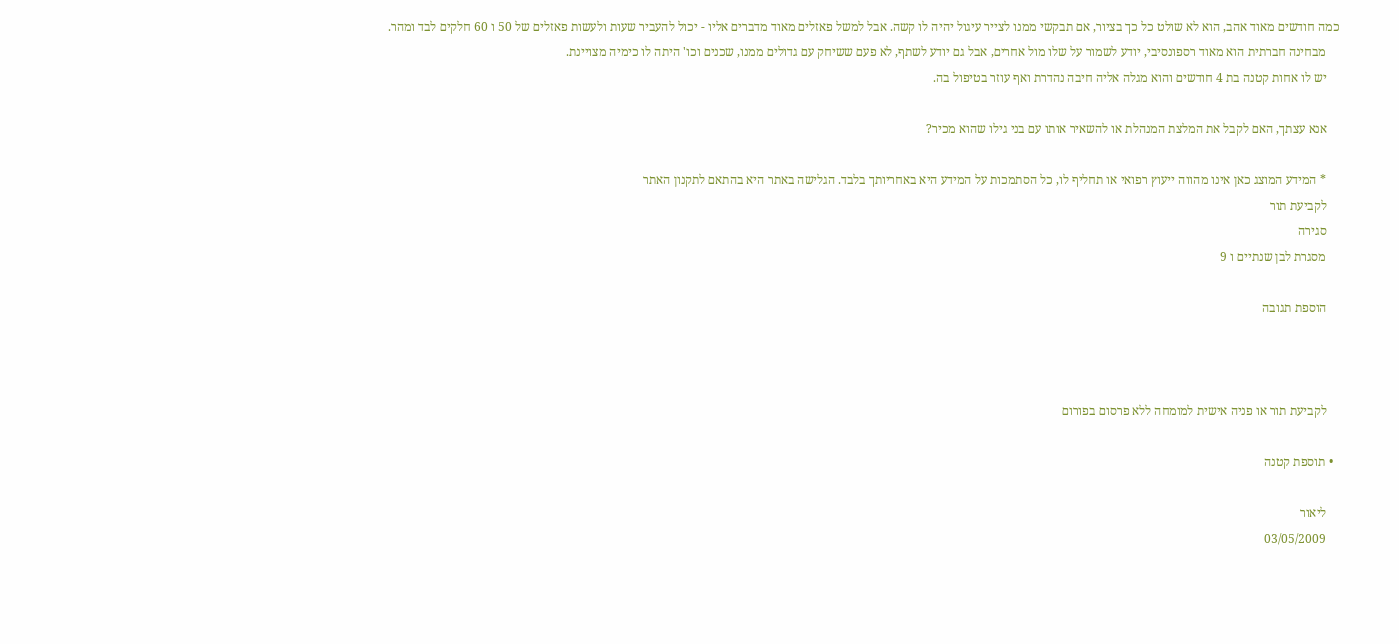כמה חודשים מאוד אהב, הוא לא שולט כל כך בציור, אם תבקשי ממנו לצייר עיגול יהיה לו קשה. אבל למשל פאזלים מאוד מדברים אליו - יכול להעביר שעות ולעשות פאזלים של 50 ו 60 חלקים לבד ומהר.
    מבחינה חברתית הוא מאוד רספונסיבי, יודע לשמור על שלו מול אחרים, אבל גם יודע לשתף, לא פעם ששיחק עם גדולים ממנו, שכנים וכו' היתה לו כימיה מצויינת.
    יש לו אחות קטנה בת 4 חודשים והוא מגלה אליה חיבה נהדרת ואף עוזר בטיפול בה.

    אנא עצתך, האם לקבל את המלצת המנהלת או להשאיר אותו עם בני גילו שהוא מכיר?

    * המידע המוצג כאן אינו מהווה ייעוץ רפואי או תחליף לו, כל הסתמכות על המידע היא באחריותך בלבד. הגלישה באתר היא בהתאם לתקנון האתר
    לקביעת תור
    סגירה
    מסגרת לבן שנתיים ו 9

    הוספת תגובה



    לקביעת תור או פניה אישית למומחה ללא פרסום בפורום

  • תוספת קטנה

    ליאור
    03/05/2009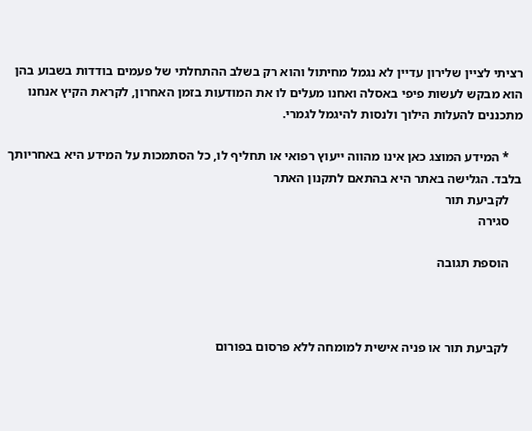רציתי לציין שלירון עדיין לא נגמל מחיתול והוא רק בשלב ההתחלתי של פעמים בודדות בשבוע בהן הוא מבקש לעשות פיפי באסלה ואחנו מעלים לו את המודעות בזמן האחרון, לקראת הקיץ אנחנו מתכננים להעלות הילוך ולנסות להיגמל לגמרי.

    * המידע המוצג כאן אינו מהווה ייעוץ רפואי או תחליף לו, כל הסתמכות על המידע היא באחריותך בלבד. הגלישה באתר היא בהתאם לתקנון האתר
    לקביעת תור
    סגירה

    הוספת תגובה



    לקביעת תור או פניה אישית למומחה ללא פרסום בפורום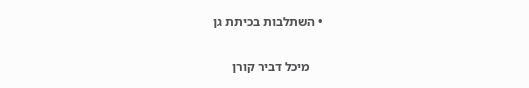• השתלבות בכיתת גן

    מיכל דביר קורן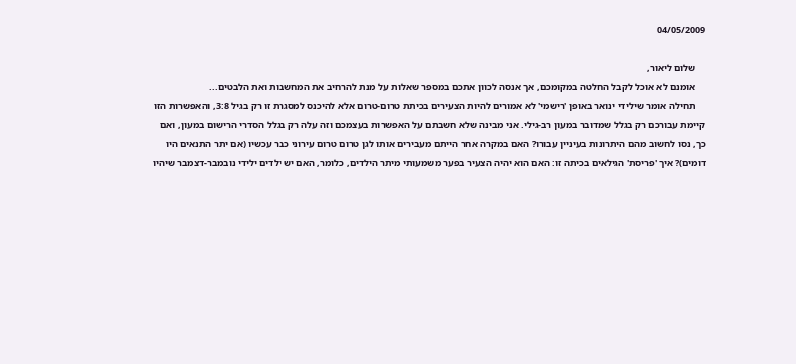04/05/2009

    שלום ליאור,
    אומנם לא אוכל לקבל החלטה במקומכם, אך אנסה לכוון אתכם במספר שאלות על מנת להרחיב את המחשבות ואת הלבטים...
    תחילה אומר שילידי ינואר באופן 'רישמי' לא אמורים להיות הצעירים בכיתת טרום-טרום אלא להיכנס למסגרת זו רק בגיל 3:8, והאפשרות הזו קיימת עבורכם רק בגלל שמדובר במעון רב-גילי. אני מבינה שלא חשבתם על האפשרות בעצמכם וזה עלה רק בגלל הסדרי הרישום במעון, ואם כך, נסו לחשוב מהם היתרונות בעיניין עבורו? האם במקרה אחר הייתם מעבירים אותו לגן טרום טרום עירוני כבר עכשיו (אם יתר התנאים היו דומים)? איך 'פריסת' הגילאים בכיתה זו: האם הוא יהיה הצעיר בפער משמעותי מיתר הילדים, כלומר, האם יש ילדים ילידי נובמבר-דצמבר שיהיו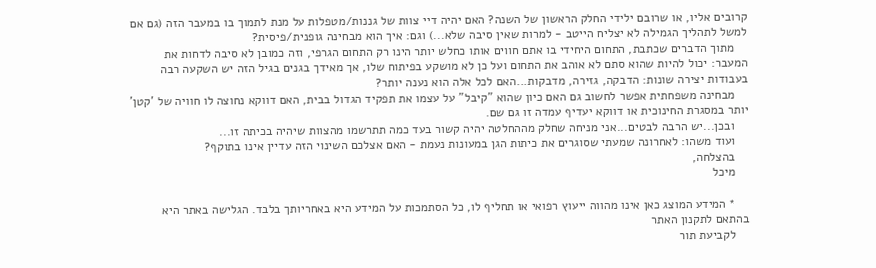קרובים אליו, או שרובם ילידי החלק הראשון של השנה? האם יהיה דיי צוות של גננות/מטפלות על מנת לתמוך בו במעבר הזה (גם אם למשל לתהליך הגמילה לא יצליח הייטב - למרות שאין סיבה שלא...) וגם: איך הוא מבחינה גופנית/פיסית?
    מתוך הדברים שכתבת, התחום היחידי בו אתם חווים אותו כחלש יותר הינו רק התחום הגרפי, וזה כמובן לא סיבה לדחות את המעבר: יכול להיות שהוא סתם לא אוהב את התחום ועל כן לא מושקע בפיתוח שלו, אך מאידך בגנים בגיל הזה יש השקעה רבה בעבודות יצירה שונות: הדבקה, גזירה, מדבקות...האם לכל אלה הוא נענה יותר?
    מבחינה משפחתית אפשר לחשוב גם האם כיון שהוא "קיבל" על עצמו את תפקיד הגדול בבית, האם דווקא נחוצה לו חוויה של 'קטן' יותר במסגרת החינוכית או דווקא יעדיף עמדה זו גם שם.
    ובכן...יש הרבה לבטים...אני מניחה שחלק מההחלטה יהיה קשור בעד כמה תתרשמו מהצוות שיהיה בכיתה זו...
    ועוד משהו: לאחרונה שמעתי שסוגרים את כיתות הגן במעונות נעמת - האם אצלכם השינוי הזה עדיין אינו בתוקף?
    בהצלחה,
    מיכל

    * המידע המוצג כאן אינו מהווה ייעוץ רפואי או תחליף לו, כל הסתמכות על המידע היא באחריותך בלבד. הגלישה באתר היא בהתאם לתקנון האתר
    לקביעת תור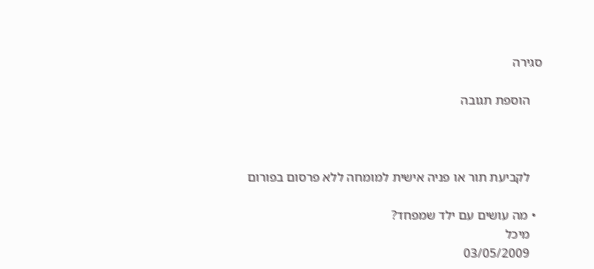סגירה

    הוספת תגובה



    לקביעת תור או פניה אישית למומחה ללא פרסום בפורום

  • מה עושים עם ילד שמפחד?
    מיכל
    03/05/2009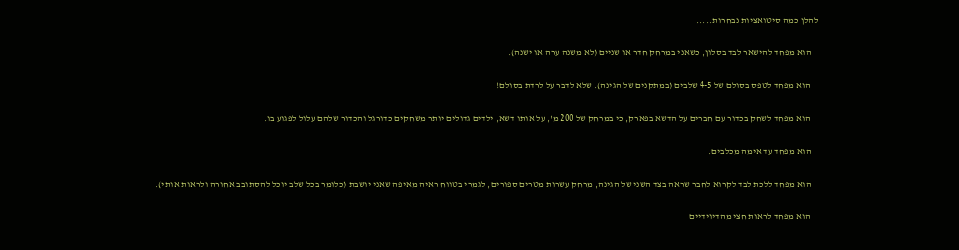להלן כמה סיטואציות נבחרות.....

    הוא מפחד להישאר לבד בסלון, כשאני במרחק חדר או שניים (לא משנה ערה או ישנה).

    הוא מפחד לטפס בסולם של 4-5 שלבים (במתקנים של הגינה). שלא לדבר על לרדת בסולם!

    הוא מפחד לשחק בכדור עם חברים על הדשא בפארק, כי במרחק של 200 מ', על אותו דשא, ילדים גדולים יותר משחקים כדורגל והכדור שלהם עלול לפגוע בו.

    הוא מפחד עד אימה מכלבים.

    הוא מפחד ללכת לבד לקרוא לחבר שראה בצד השני של הגינה, מרחק עשרות מטרים ספורים, לגמרי בטווח ראיה מאיפה שאני יושבת (כלומר בכל שלב יוכל להסתובב אחורה ולראות אותי).

    הוא מפחד לראות חצי מהדיוידיים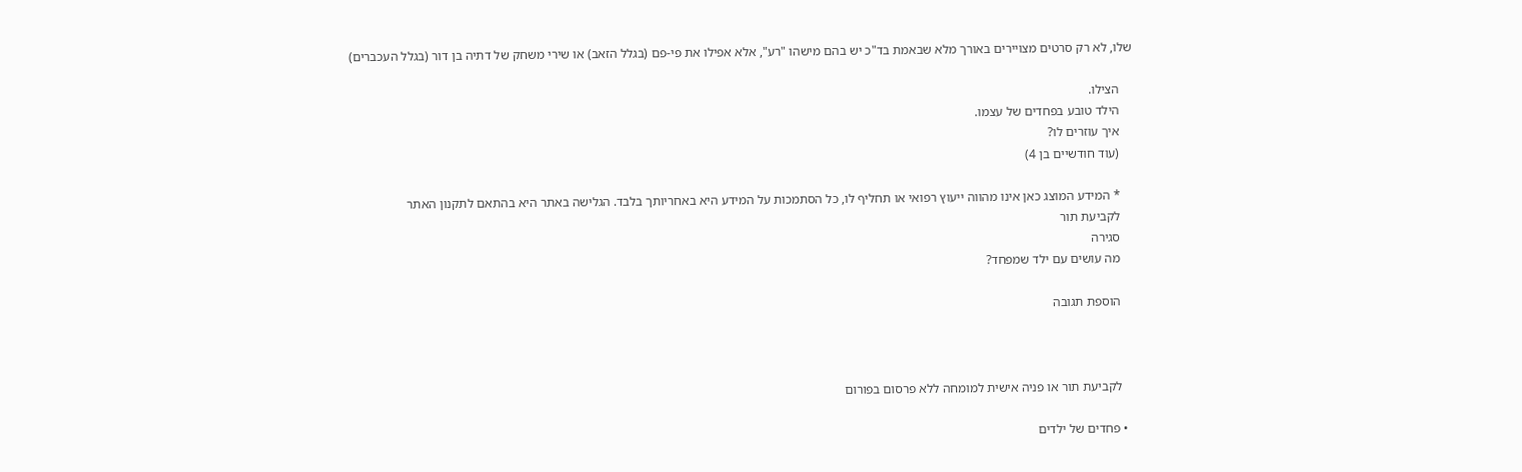שלו, לא רק סרטים מצויירים באורך מלא שבאמת בד"כ יש בהם מישהו "רע", אלא אפילו את פי-פם (בגלל הזאב) או שירי משחק של דתיה בן דור (בגלל העכברים)

    הצילו.
    הילד טובע בפחדים של עצמו.
    איך עוזרים לו?
    (עוד חודשיים בן 4)

    * המידע המוצג כאן אינו מהווה ייעוץ רפואי או תחליף לו, כל הסתמכות על המידע היא באחריותך בלבד. הגלישה באתר היא בהתאם לתקנון האתר
    לקביעת תור
    סגירה
    מה עושים עם ילד שמפחד?

    הוספת תגובה



    לקביעת תור או פניה אישית למומחה ללא פרסום בפורום

  • פחדים של ילדים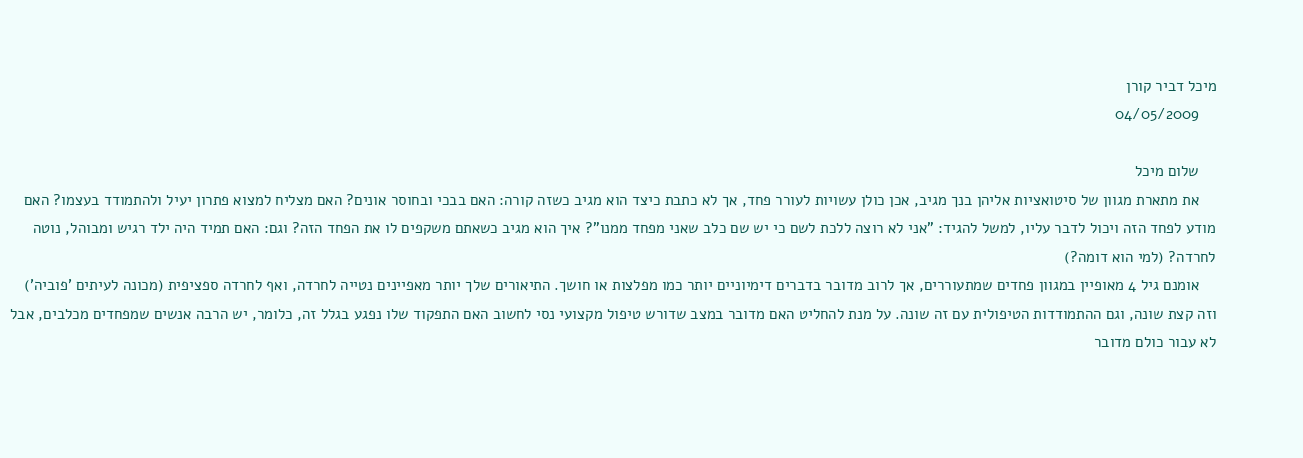מיכל דביר קורן
    04/05/2009

    שלום מיכל
    את מתארת מגוון של סיטואציות אליהן בנך מגיב, אכן כולן עשויות לעורר פחד, אך לא כתבת כיצד הוא מגיב כשזה קורה: האם בבכי ובחוסר אונים? האם מצליח למצוא פתרון יעיל ולהתמודד בעצמו? האם מודע לפחד הזה ויכול לדבר עליו, למשל להגיד: "אני לא רוצה ללכת לשם כי יש שם כלב שאני מפחד ממנו"? איך הוא מגיב כשאתם משקפים לו את הפחד הזה? וגם: האם תמיד היה ילד רגיש ומבוהל, נוטה לחרדה? (למי הוא דומה?)
    אומנם גיל 4 מאופיין במגוון פחדים שמתעוררים, אך לרוב מדובר בדברים דימיוניים יותר כמו מפלצות או חושך. התיאורים שלך יותר מאפיינים נטייה לחרדה, ואף לחרדה ספציפית (מכונה לעיתים 'פוביה') וזה קצת שונה, וגם ההתמודדות הטיפולית עם זה שונה. על מנת להחליט האם מדובר במצב שדורש טיפול מקצועי נסי לחשוב האם התפקוד שלו נפגע בגלל זה, כלומר, יש הרבה אנשים שמפחדים מכלבים, אבל לא עבור כולם מדובר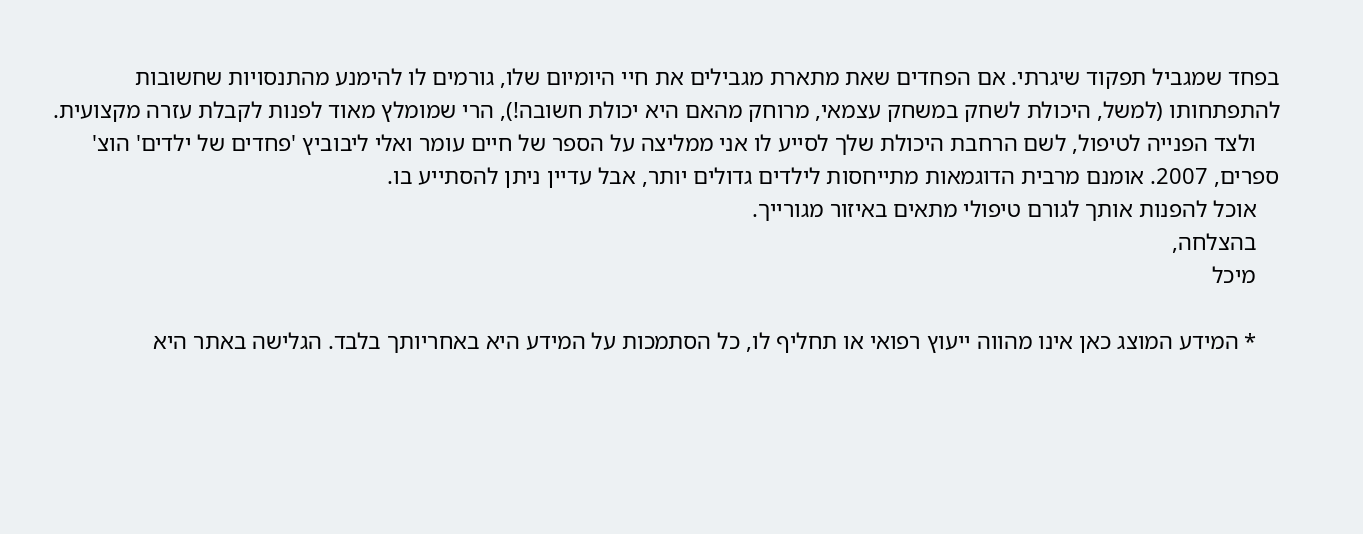בפחד שמגביל תפקוד שיגרתי. אם הפחדים שאת מתארת מגבילים את חיי היומיום שלו, גורמים לו להימנע מהתנסויות שחשובות להתפתחותו (למשל, היכולת לשחק במשחק עצמאי, מרוחק מהאם היא יכולת חשובה!), הרי שמומלץ מאוד לפנות לקבלת עזרה מקצועית.
    ולצד הפנייה לטיפול, לשם הרחבת היכולת שלך לסייע לו אני ממליצה על הספר של חיים עומר ואלי ליבוביץ 'פחדים של ילדים' הוצ' ספרים, 2007. אומנם מרבית הדוגמאות מתייחסות לילדים גדולים יותר, אבל עדיין ניתן להסתייע בו.
    אוכל להפנות אותך לגורם טיפולי מתאים באיזור מגורייך.
    בהצלחה,
    מיכל

    * המידע המוצג כאן אינו מהווה ייעוץ רפואי או תחליף לו, כל הסתמכות על המידע היא באחריותך בלבד. הגלישה באתר היא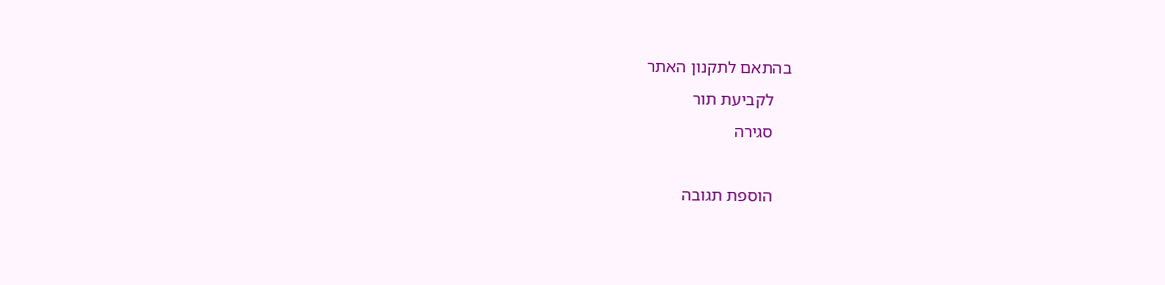בהתאם לתקנון האתר
    לקביעת תור
    סגירה

    הוספת תגובה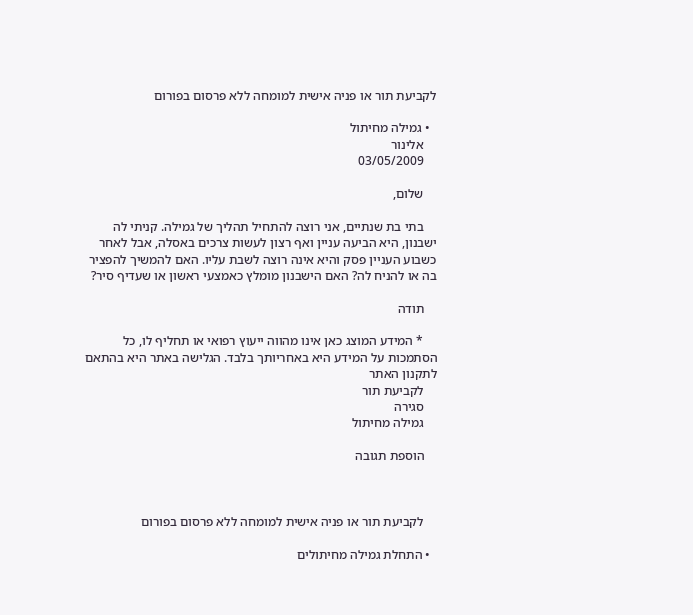לקביעת תור או פניה אישית למומחה ללא פרסום בפורום

  • גמילה מחיתול
    אלינור
    03/05/2009

    שלום,

    בתי בת שנתיים, אני רוצה להתחיל תהליך של גמילה. קניתי לה ישבנון, היא הביעה עניין ואף רצון לעשות צרכים באסלה, אבל לאחר כשבוע העניין פסק והיא אינה רוצה לשבת עליו. האם להמשיך להפציר בה או להניח לה? האם הישבנון מומלץ כאמצעי ראשון או שעדיף סיר?

    תודה

    * המידע המוצג כאן אינו מהווה ייעוץ רפואי או תחליף לו, כל הסתמכות על המידע היא באחריותך בלבד. הגלישה באתר היא בהתאם לתקנון האתר
    לקביעת תור
    סגירה
    גמילה מחיתול

    הוספת תגובה



    לקביעת תור או פניה אישית למומחה ללא פרסום בפורום

  • התחלת גמילה מחיתולים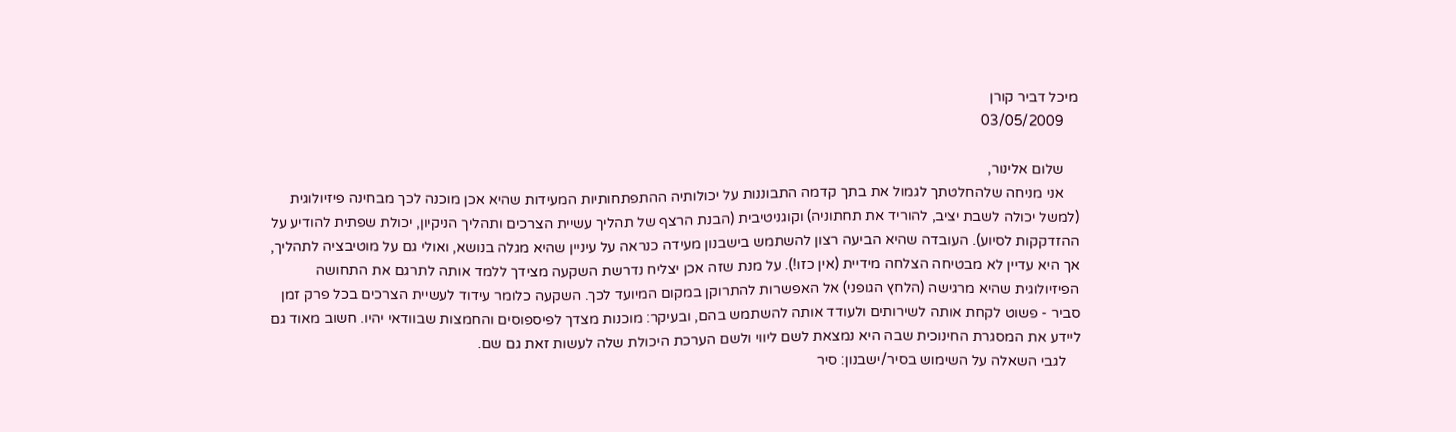מיכל דביר קורן
    03/05/2009

    שלום אלינור,
    אני מניחה שלהחלטתך לגמול את בתך קדמה התבוננות על יכולותיה ההתפתחותיות המעידות שהיא אכן מוכנה לכך מבחינה פיזיולוגית (למשל יכולה לשבת יציב, להוריד את תחתוניה) וקוגניטיבית (הבנת הרצף של תהליך עשיית הצרכים ותהליך הניקיון, יכולת שפתית להודיע על ההזדקקות לסיוע). העובדה שהיא הביעה רצון להשתמש בישבנון מעידה כנראה על עיניין שהיא מגלה בנושא, ואולי גם על מוטיבציה לתהליך, אך היא עדיין לא מבטיחה הצלחה מידיית (אין כזו!). על מנת שזה אכן יצליח נדרשת השקעה מצידך ללמד אותה לתרגם את התחושה הפיזיולוגית שהיא מרגישה (הלחץ הגופני) אל האפשרות להתרוקן במקום המיועד לכך. השקעה כלומר עידוד לעשיית הצרכים בכל פרק זמן סביר - פשוט לקחת אותה לשירותים ולעודד אותה להשתמש בהם, ובעיקר: מוכנות מצדך לפיספוסים והחמצות שבוודאי יהיו. חשוב מאוד גם ליידע את המסגרת החינוכית שבה היא נמצאת לשם ליווי ולשם הערכת היכולת שלה לעשות זאת גם שם.
    לגבי השאלה על השימוש בסיר/ישבנון: סיר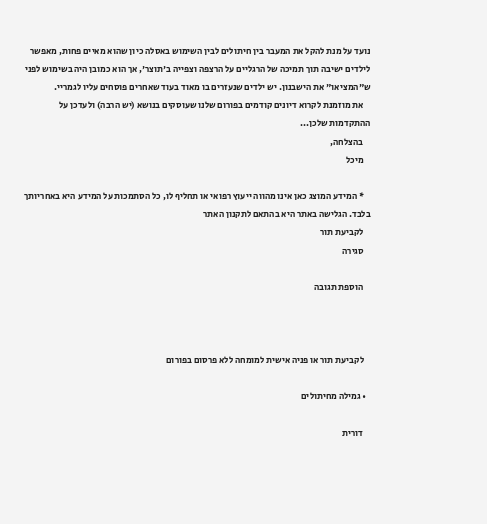נועד על מנת להקל את המעבר בין חיתולים לבין השימוש באסלה כיון שהוא מאיים פחות, מאפשר לילדים ישיבה תוך תמיכה של הרגליים על הרצפה וצפייה ב'תוצר', אך הוא כמובן היה בשימוש לפני ש"המציאו" את הישבנון. יש ילדים שנעזרים בו מאוד בעוד שאחרים פוסחים עליו לגמריי.
    את מוזמנת לקרוא דיונים קודמים בפורום שלנו שעוסקים בנושא (יש הרבה) ולעדכן על ההתקדמות שלכן...
    בהצלחה,
    מיכל

    * המידע המוצג כאן אינו מהווה ייעוץ רפואי או תחליף לו, כל הסתמכות על המידע היא באחריותך בלבד. הגלישה באתר היא בהתאם לתקנון האתר
    לקביעת תור
    סגירה

    הוספת תגובה



    לקביעת תור או פניה אישית למומחה ללא פרסום בפורום

  • גמילה מחיתולים

    דורית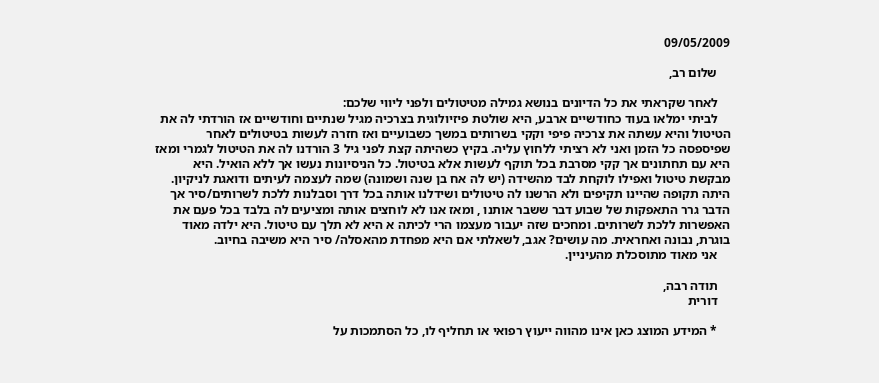09/05/2009

    שלום רב,

    לאחר שקראתי את כל הדיונים בנושא גמילה מטיטולים ולפני ליווי שלכם:
    לביתי ימלאו בעוד כחודשיים ארבע, היא שולטת פיזיולוגית בצרכיה מגיל שנתיים וחודשיים אז הורדתי לה את הטיטול והיא עשתה את צרכיה פיפי וקקי בשרותים במשך כשבועיים ואז חזרה לעשות בטיטולים לאחר שפיספסה כל הזמן ואני לא רציתי ללחוץ עליה. בקיץ כשהיתה קצת לפני גיל 3 הורדנו לה את הטיטול לגמרי ומאז היא עם תחתונים אך קקי מסרבת בכל תוקף לעשות אלא בטיטול. כל הניסיונות נעשו אך ללא הואיל. היא מבקשת טיטול ואפילו לוקחת לבד מהשידה (יש לה אח בן שנה ושמונה) שמה לעצמה לעיתים ודואגת לניקיון. היתה תקופה שהיינו תקיפים ולא הרשנו לה טיטולים ושידלנו אותה בכל דרך וסבלנות ללכת לשרותים/סיר אך הדבר גרר התאפקות של שבוע דבר ששבר אותנו , ומאז אנו לא לוחצים אותה ומציעים לה בלבד בכל פעם את האפשרות ללכת לשרותים. ומחכים שזה יעבור מעצמו הרי לכיתה א היא לא תלך עם טיטול. היא ילדה מאוד בוגרת, נבונה ואחראית. מה עושים? אגב, לשאלתי אם היא מפחדת מהאסלה/ סיר היא משיבה בחיוב.
    אני מאוד מתוסכלת מהעיניין.

    תודה רבה,
    דורית

    * המידע המוצג כאן אינו מהווה ייעוץ רפואי או תחליף לו, כל הסתמכות על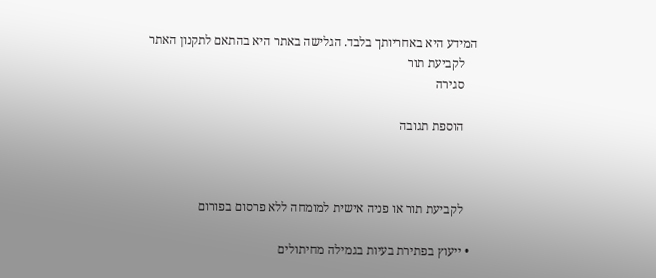המידע היא באחריותך בלבד. הגלישה באתר היא בהתאם לתקנון האתר
    לקביעת תור
    סגירה

    הוספת תגובה



    לקביעת תור או פניה אישית למומחה ללא פרסום בפורום

  • ייעוץ בפתירת בעיות בגמילה מחיתולים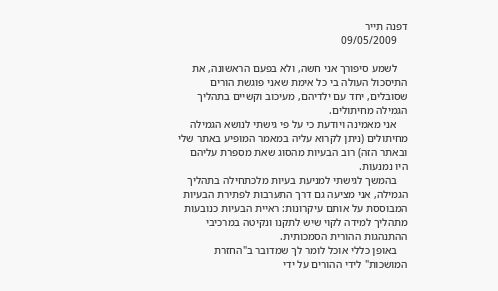דפנה תייר
    09/05/2009

    לשמע סיפורך אני חשה, ולא בפעם הראשונה, את התיסכול העולה בי כל אימת שאני פוגשת הורים שסובלים, יחד עם ילדיהם, מעיכוב וקשיים בתהליך הגמילה מחיתולים.
    אני מאמינה ויודעת כי על פי גישתי לנושא הגמילה מחיתולים (ניתן לקרוא עליה במאמר המופיע באתר שלי ובאתר הזה) רוב הבעיות מהסוג שאת מספרת עליהם היו נמנעות.
    בהמשך לגישתי למניעת בעיות מלכתחילה בתהליך הגמילה, אני מציעה גם דרך התערבות לפתירת הבעיות המבוססת על אותם עיקרונות: ראיית הבעיות כנובעות מתהליך למידה לקוי שיש לתקנו ונקיטה במרכיבי ההתנהגות ההורית הסמכותית.
    באופן כללי אוכל לומר לך שמדובר ב"החזרת המושכות" לידי ההורים על ידי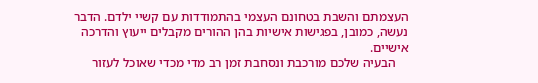העצמתם והשבת בטחונם העצמי בהתמודדות עם קשיי ילדם. הדבר נעשה, כמובן, בפגישות אישיות בהן ההורים מקבלים ייעוץ והדרכה אישיים.
    הבעיה שלכם מורכבת ונסחבת זמן רב מדי מכדי שאוכל לעזור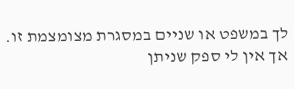לך במשפט או שניים במסגרת מצומצמת זו. אך אין לי ספק שניתן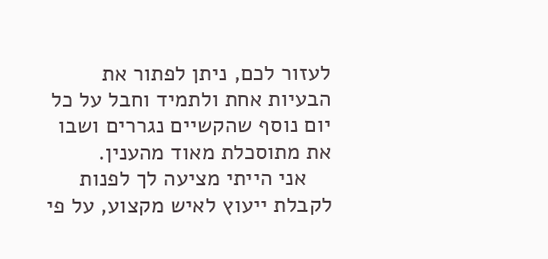לעזור לכם, ניתן לפתור את הבעיות אחת ולתמיד וחבל על כל יום נוסף שהקשיים נגררים ושבו את מתוסכלת מאוד מהענין.
    אני הייתי מציעה לך לפנות לקבלת ייעוץ לאיש מקצוע, על פי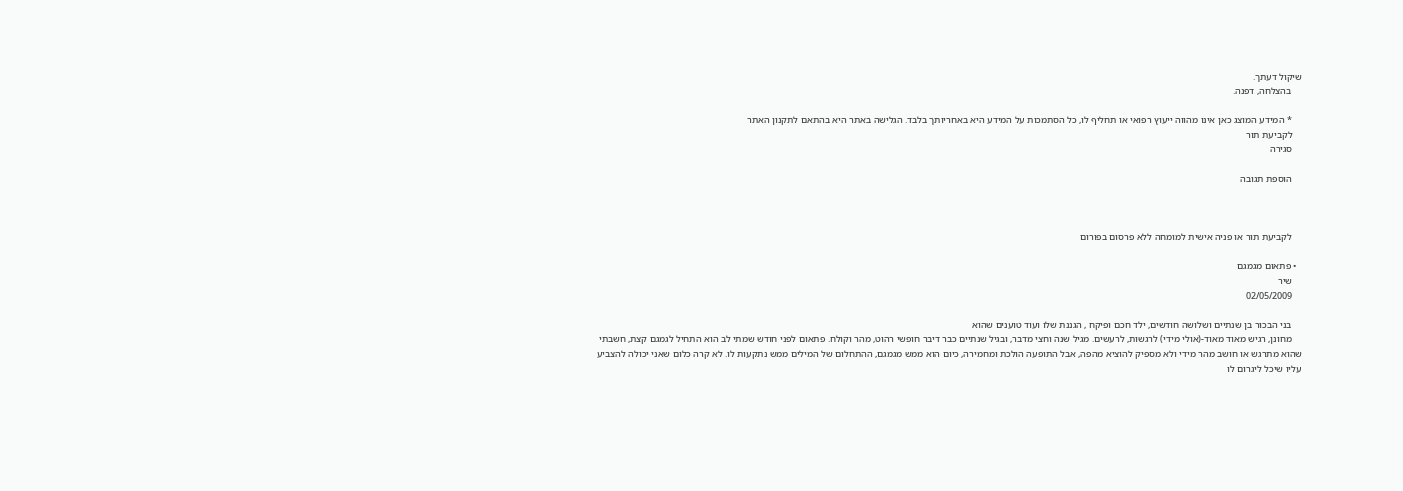שיקול דעתך.
    בהצלחה, דפנה.

    * המידע המוצג כאן אינו מהווה ייעוץ רפואי או תחליף לו, כל הסתמכות על המידע היא באחריותך בלבד. הגלישה באתר היא בהתאם לתקנון האתר
    לקביעת תור
    סגירה

    הוספת תגובה



    לקביעת תור או פניה אישית למומחה ללא פרסום בפורום

  • פתאום מגמגם
    שיר
    02/05/2009

    בני הבכור בן שנתיים ושלושה חודשים, ילד חכם ופיקח , הגננת שלו ועוד טוענים שהוא
    מחונן, רגיש מאוד מאוד-(אולי מידי) לרגשות, לרעשים. מגיל שנה וחצי מדבר, ובגיל שנתיים כבר דיבר חופשי רהוט, מהר וקולח. פתאום לפני חודש שמתי לב הוא התחיל לגמגם קצת, חשבתי שהוא מתרגש או חושב מהר מידי ולא מספיק להוציא מהפה, אבל התופעה הולכת ומחמירה, כיום הוא ממש מגמגם, ההתחלום של המילים ממש נתקעות לו. לא קרה כלום שאני יכולה להצביע עליו שיכל ליגרום לו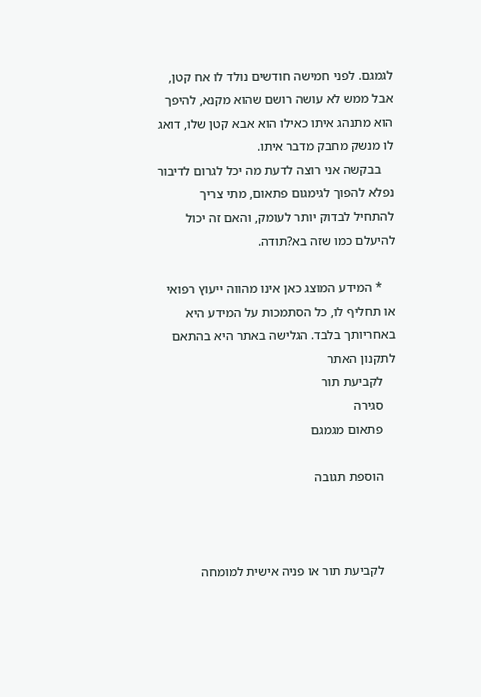לגמגם. לפני חמישה חודשים נולד לו אח קטן, אבל ממש לא עושה רושם שהוא מקנא, להיפך הוא מתנהג איתו כאילו הוא אבא קטן שלו, דואג לו מנשק מחבק מדבר איתו.
    בבקשה אני רוצה לדעת מה יכל לגרום לדיבור נפלא להפוך לגימגום פתאום, מתי צריך להתחיל לבדוק יותר לעומק, והאם זה יכול להיעלם כמו שזה בא?תודה.

    * המידע המוצג כאן אינו מהווה ייעוץ רפואי או תחליף לו, כל הסתמכות על המידע היא באחריותך בלבד. הגלישה באתר היא בהתאם לתקנון האתר
    לקביעת תור
    סגירה
    פתאום מגמגם

    הוספת תגובה



    לקביעת תור או פניה אישית למומחה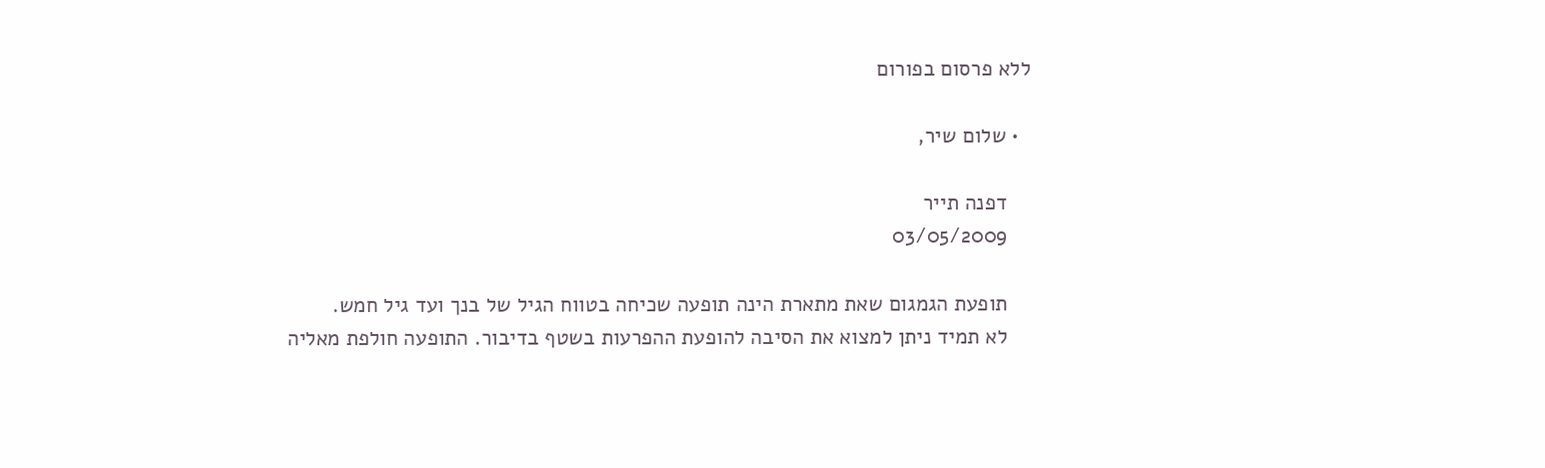ללא פרסום בפורום

  • שלום שיר,

    דפנה תייר
    03/05/2009

    תופעת הגמגום שאת מתארת הינה תופעה שכיחה בטווח הגיל של בנך ועד גיל חמש.
    לא תמיד ניתן למצוא את הסיבה להופעת ההפרעות בשטף בדיבור. התופעה חולפת מאליה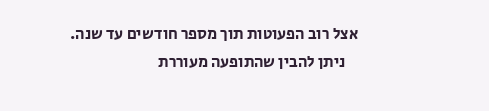אצל רוב הפעוטות תוך מספר חודשים עד שנה.
    ניתן להבין שהתופעה מעוררת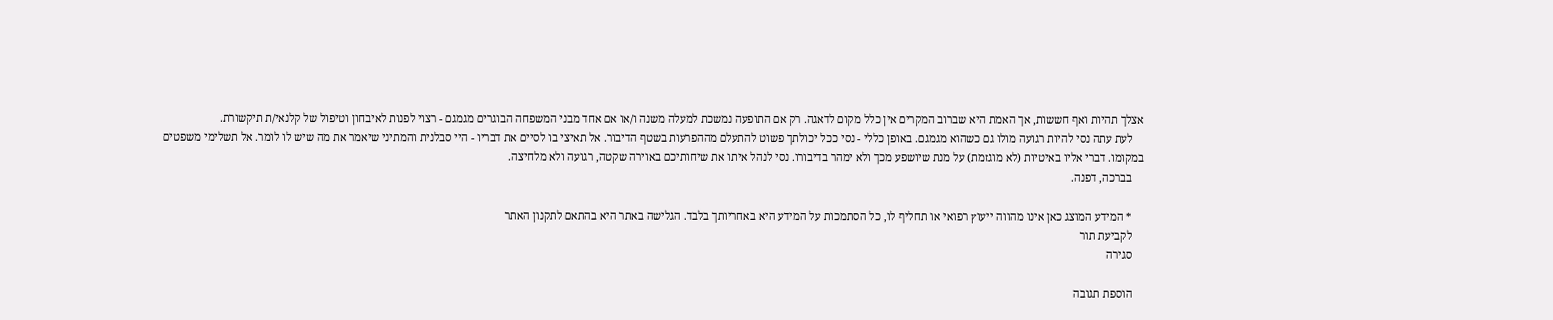אצלך תהיות ואף חששות, אך האמת היא שברוב המקרים אין כלל מקום לדאגה. רק אם התופעה נמשכת למעלה משנה ו/או אם אחד מבני המשפחה הבוגרים מגמגם - רצוי לפנות לאיבחון וטיפול של קלנאי/ת תיקשורת.
    לעת עתה נסי להיות רגועה מולו גם כשהוא מגמגם. באופן כללי - נסי ככל יכולתך פשוט להתעלם מההפרעות בשטף הדיבור. אל תאיצי בו לסיים את דבריו - היי סבלנית והמתיני שיאמר את מה שיש לו לומר. אל תשלימי משפטים במקומו. דברי אליו באיטיות (לא מוגזמת) על מנת שיושפע מכך ולא ימהר בדיבורו. נסי לנהל איתו את שיחותיכם באוירה שקטה, רגועה ולא מלחיצה.
    בברכה, דפנה.

    * המידע המוצג כאן אינו מהווה ייעוץ רפואי או תחליף לו, כל הסתמכות על המידע היא באחריותך בלבד. הגלישה באתר היא בהתאם לתקנון האתר
    לקביעת תור
    סגירה

    הוספת תגובה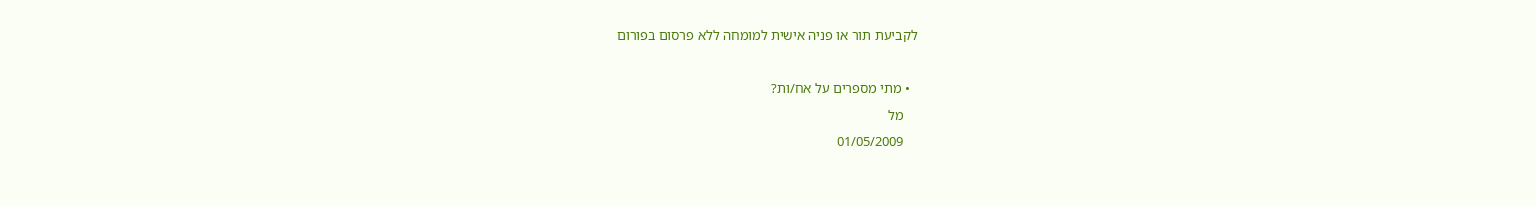לקביעת תור או פניה אישית למומחה ללא פרסום בפורום

  • מתי מספרים על אח/ות?
    מל
    01/05/2009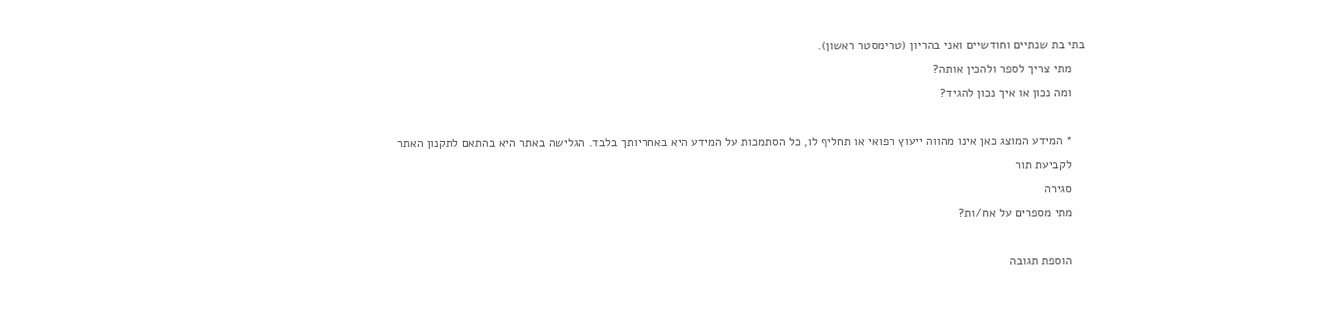בתי בת שנתיים וחודשיים ואני בהריון (טרימסטר ראשון).
    מתי צריך לספר ולהכין אותה?
    ומה נכון או איך נכון להגיד?

    * המידע המוצג כאן אינו מהווה ייעוץ רפואי או תחליף לו, כל הסתמכות על המידע היא באחריותך בלבד. הגלישה באתר היא בהתאם לתקנון האתר
    לקביעת תור
    סגירה
    מתי מספרים על אח/ות?

    הוספת תגובה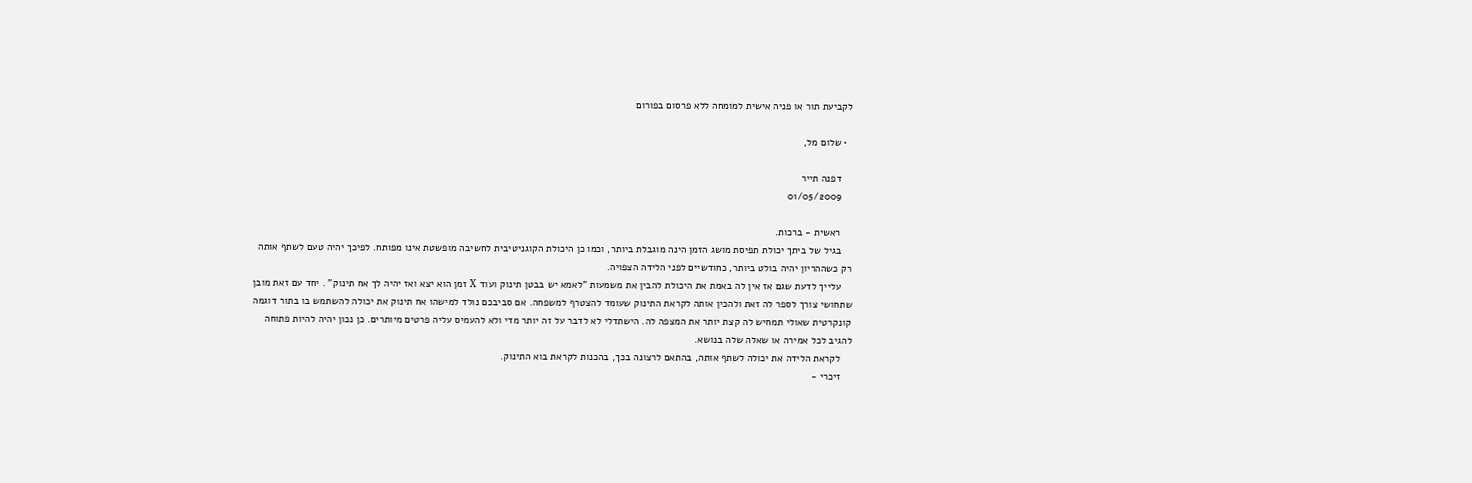לקביעת תור או פניה אישית למומחה ללא פרסום בפורום

  • שלום מל,

    דפנה תייר
    01/05/2009

    ראשית - ברכות.
    בגיל של ביתך יכולת תפיסת מושג הזמן הינה מוגבלת ביותר, וכמו כן היכולת הקוגניטיבית לחשיבה מופשטת אינו מפותח. לפיכך יהיה טעם לשתף אותה רק כשההריון יהיה בולט ביותר, כחודשיים לפני הלידה הצפויה.
    עלייך לדעת שגם אז אין לה באמת את היכולת להבין את משמעות "לאמא יש בבטן תינוק ועוד X זמן הוא יצא ואז יהיה לך אח תינוק" . יחד עם זאת מובן שתחושי צורך לספר לה זאת ולהכין אותה לקראת התינוק שעומד להצטרף למשפחה. אם סביבכם נולד למישהו אח תינוק את יכולה להשתמש בו בתור דוגמה קונקרטית שאולי תמחיש לה קצת יותר את המצפה לה. הישתדלי לא לדבר על זה יותר מדי ולא להעמיס עליה פרטים מיותרים. כן נכון יהיה להיות פתוחה להגיב לכל אמירה או שאלה שלה בנושא.
    לקראת הלידה את יכולה לשתף אותה, בהתאם לרצונה בכך, בהכנות לקראת בוא התינוק.
    זיכרי -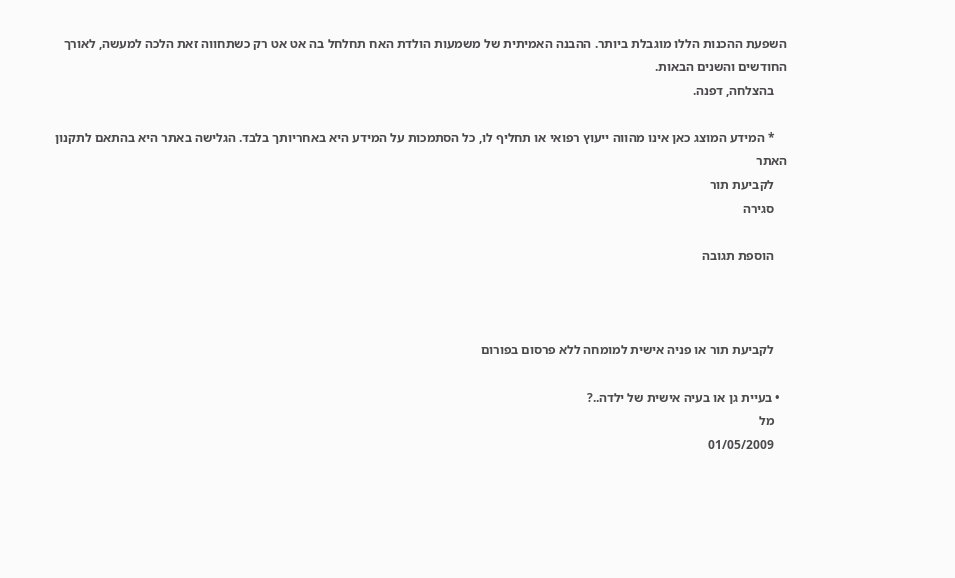השפעת ההכנות הללו מוגבלת ביותר. ההבנה האמיתית של משמעות הולדת האח תחלחל בה אט אט רק כשתחווה זאת הלכה למעשה, לאורך החודשים והשנים הבאות.
    בהצלחה, דפנה.

    * המידע המוצג כאן אינו מהווה ייעוץ רפואי או תחליף לו, כל הסתמכות על המידע היא באחריותך בלבד. הגלישה באתר היא בהתאם לתקנון האתר
    לקביעת תור
    סגירה

    הוספת תגובה



    לקביעת תור או פניה אישית למומחה ללא פרסום בפורום

  • בעיית גן או בעיה אישית של ילדה..?
    מל
    01/05/2009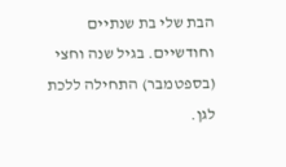הבת שלי בת שנתיים וחודשיים. בגיל שנה וחצי (בספטמבר) התחילה ללכת לגן.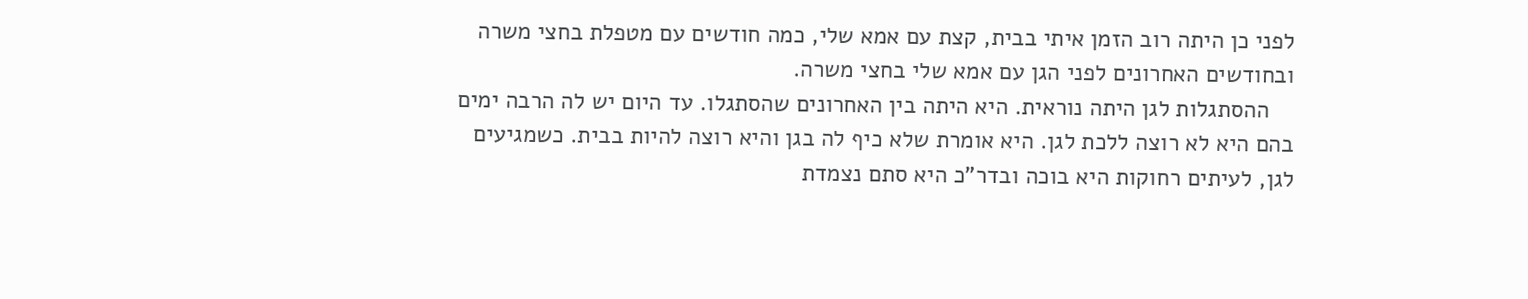לפני כן היתה רוב הזמן איתי בבית, קצת עם אמא שלי, כמה חודשים עם מטפלת בחצי משרה ובחודשים האחרונים לפני הגן עם אמא שלי בחצי משרה.
    ההסתגלות לגן היתה נוראית. היא היתה בין האחרונים שהסתגלו. עד היום יש לה הרבה ימים בהם היא לא רוצה ללכת לגן. היא אומרת שלא כיף לה בגן והיא רוצה להיות בבית. כשמגיעים לגן, לעיתים רחוקות היא בוכה ובדר"כ היא סתם נצמדת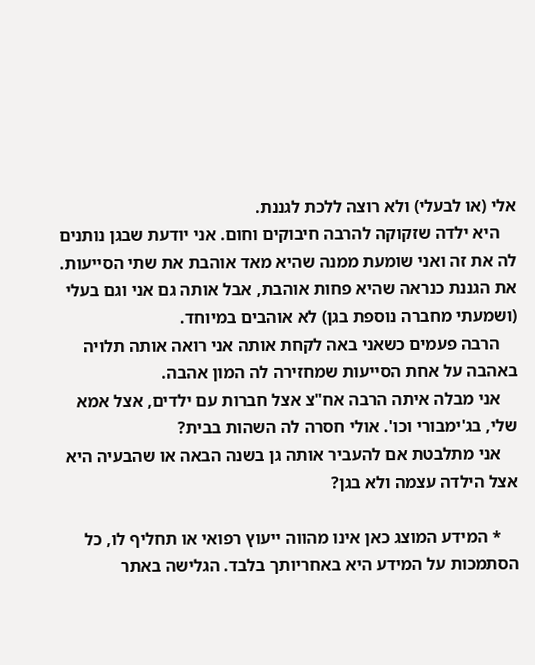אלי (או לבעלי) ולא רוצה ללכת לגננת.
    היא ילדה שזקוקה להרבה חיבוקים וחום. אני יודעת שבגן נותנים לה את זה ואני שומעת ממנה שהיא מאד אוהבת את שתי הסייעות. את הגננת כנראה שהיא פחות אוהבת, אבל אותה גם אני וגם בעלי (ושמעתי מחברה נוספת בגן) לא אוהבים במיוחד.
    הרבה פעמים כשאני באה לקחת אותה אני רואה אותה תלויה באהבה על אחת הסייעות שמחזירה לה המון אהבה.
    אני מבלה איתה הרבה אח"צ אצל חברות עם ילדים, אצל אמא שלי, בג'ימבורי וכו'. אולי חסרה לה השהות בבית?
    אני מתלבטת אם להעביר אותה גן בשנה הבאה או שהבעיה היא אצל הילדה עצמה ולא בגן?

    * המידע המוצג כאן אינו מהווה ייעוץ רפואי או תחליף לו, כל הסתמכות על המידע היא באחריותך בלבד. הגלישה באתר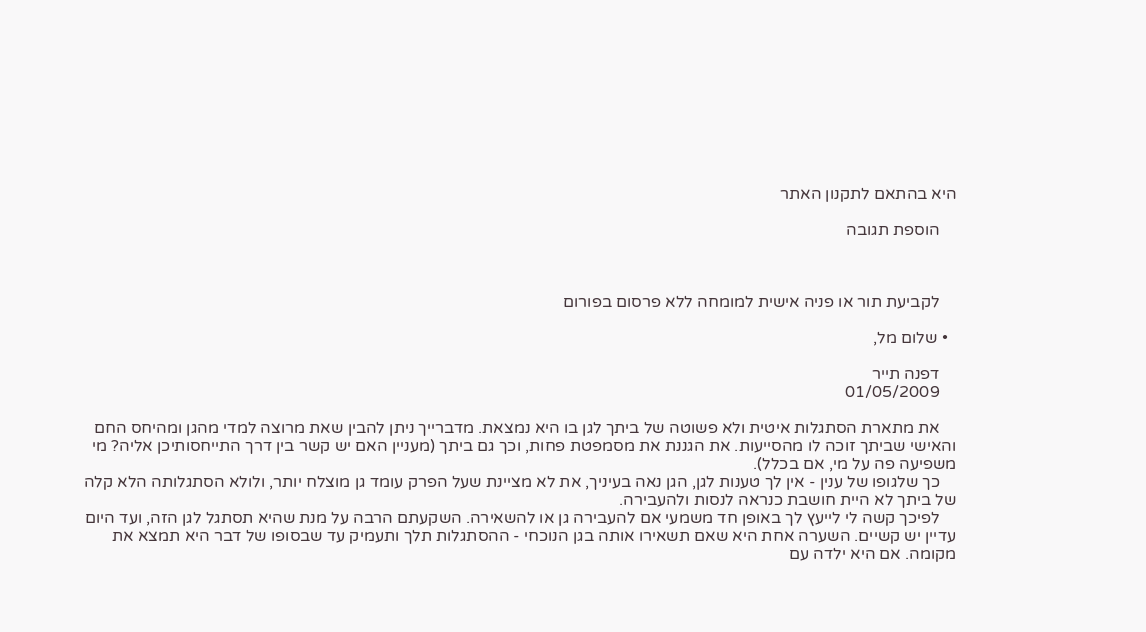היא בהתאם לתקנון האתר

    הוספת תגובה



    לקביעת תור או פניה אישית למומחה ללא פרסום בפורום

  • שלום מל,

    דפנה תייר
    01/05/2009

    את מתארת הסתגלות איטית ולא פשוטה של ביתך לגן בו היא נמצאת. מדברייך ניתן להבין שאת מרוצה למדי מהגן ומהיחס החם והאישי שביתך זוכה לו מהסייעות. את הגננת את מסמפטת פחות, וכך גם ביתך (מעניין האם יש קשר בין דרך התייחסותיכן אליה? מי משפיעה פה על מי, אם בכלל).
    כך שלגופו של ענין - אין לך טענות לגן, הגן נאה בעיניך, את לא מציינת שעל הפרק עומד גן מוצלח יותר, ולולא הסתגלותה הלא קלה של ביתך לא היית חושבת כנראה לנסות ולהעבירה.
    לפיכך קשה לי לייעץ לך באופן חד משמעי אם להעבירה גן או להשאירה. השקעתם הרבה על מנת שהיא תסתגל לגן הזה, ועד היום עדיין יש קשיים. השערה אחת היא שאם תשאירו אותה בגן הנוכחי - ההסתגלות תלך ותעמיק עד שבסופו של דבר היא תמצא את מקומה. אם היא ילדה עם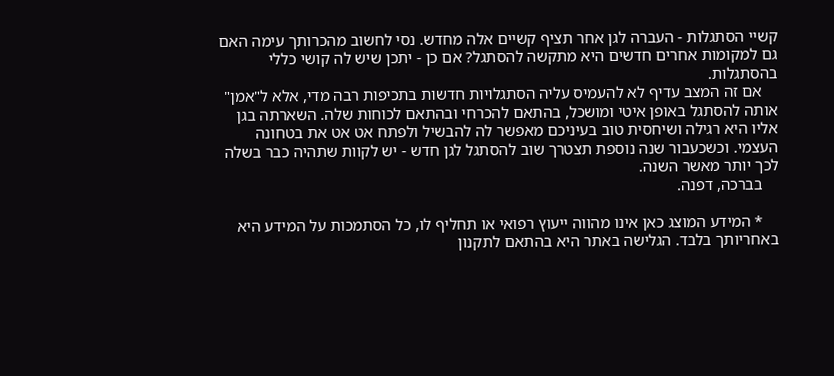קשיי הסתגלות - העברה לגן אחר תציף קשיים אלה מחדש. נסי לחשוב מהכרותך עימה האם גם למקומות אחרים חדשים היא מתקשה להסתגל? אם כן - יתכן שיש לה קושי כללי בהסתגלות.
    אם זה המצב עדיף לא להעמיס עליה הסתגלויות חדשות בתכיפות רבה מדי, אלא ל"אמן" אותה להסתגל באופן איטי ומושכל, בהתאם להכרחי ובהתאם לכוחות שלה. השארתה בגן אליו היא רגילה ושיחסית טוב בעיניכם מאפשר לה להבשיל ולפתח אט אט את בטחונה העצמי. וכשכעבור שנה נוספת תצטרך שוב להסתגל לגן חדש - יש לקוות שתהיה כבר בשלה לכך יותר מאשר השנה.
    בברכה, דפנה.

    * המידע המוצג כאן אינו מהווה ייעוץ רפואי או תחליף לו, כל הסתמכות על המידע היא באחריותך בלבד. הגלישה באתר היא בהתאם לתקנון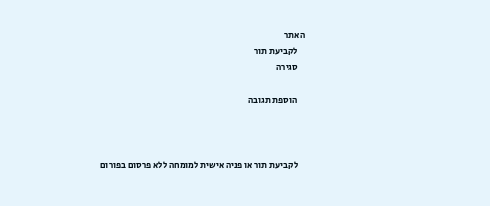האתר
    לקביעת תור
    סגירה

    הוספת תגובה



    לקביעת תור או פניה אישית למומחה ללא פרסום בפורום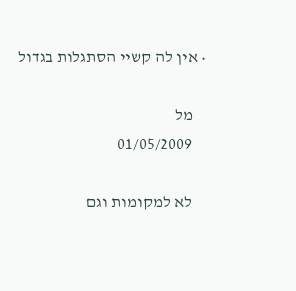• אין לה קשיי הסתגלות בגדול

    מל
    01/05/2009

    לא למקומות וגם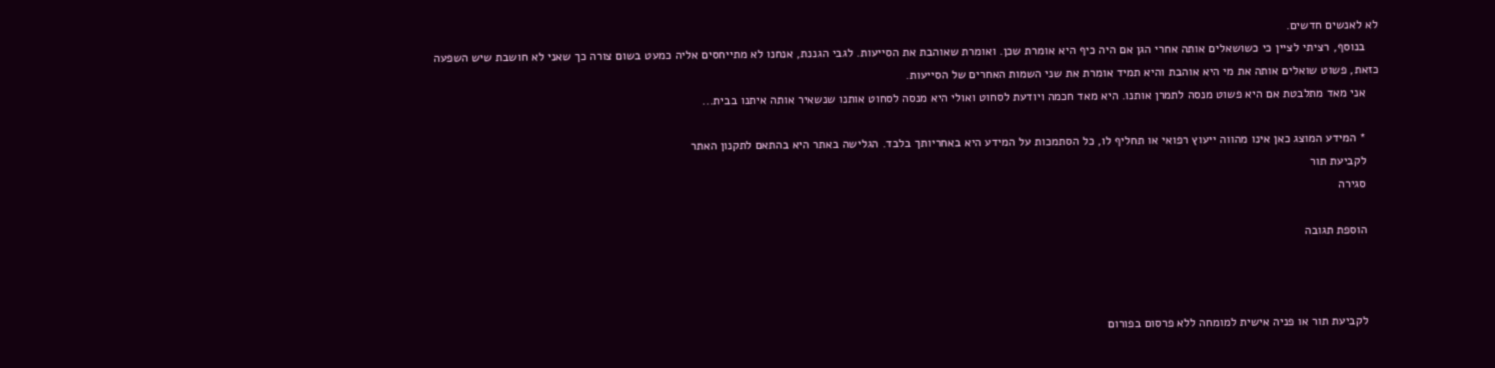לא לאנשים חדשים.
    בנוסף, רציתי לציין כי כשושאלים אותה אחרי הגן אם היה כיף היא אומרת שכן. ואומרת שאוהבת את הסייעות. לגבי הגננת, אנחנו לא מתייחסים אליה כמעט בשום צורה כך שאני לא חושבת שיש השפעה כזאת, פשוט שואלים אותה את מי היא אוהבת והיא תמיד אומרת את שני השמות האחרים של הסייעות.
    אני מאד מתלבטת אם היא פשוט מנסה לתמרן אותנו. היא מאד חכמה ויודעת לסחוט ואולי היא מנסה לסחוט אותנו שנשאיר אותה איתנו בבית...

    * המידע המוצג כאן אינו מהווה ייעוץ רפואי או תחליף לו, כל הסתמכות על המידע היא באחריותך בלבד. הגלישה באתר היא בהתאם לתקנון האתר
    לקביעת תור
    סגירה

    הוספת תגובה



    לקביעת תור או פניה אישית למומחה ללא פרסום בפורום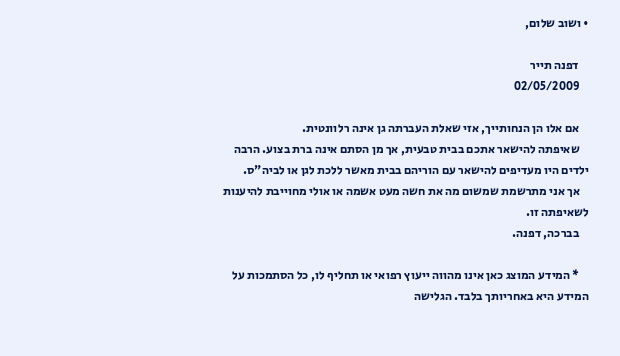• ושוב שלום,

    דפנה תייר
    02/05/2009

    אם אלו הן הנחותייך, אזי שאלת העברתה גן אינה רלוונטית.
    שאיפתה להישאר אתכם בבית טבעית, אך מן הסתם אינה ברת בצוע. הרבה ילדים היו מעדיפים להישאר עם הוריהם בבית מאשר ללכת לגן או לביה"ס.
    אך אני מתרשמת שמשום מה את חשה מעט אשמה או אולי מחוייבת להיענות לשאיפתה זו.
    בברכה, דפנה.

    * המידע המוצג כאן אינו מהווה ייעוץ רפואי או תחליף לו, כל הסתמכות על המידע היא באחריותך בלבד. הגלישה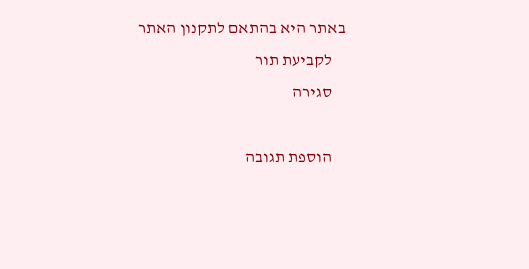באתר היא בהתאם לתקנון האתר
    לקביעת תור
    סגירה

    הוספת תגובה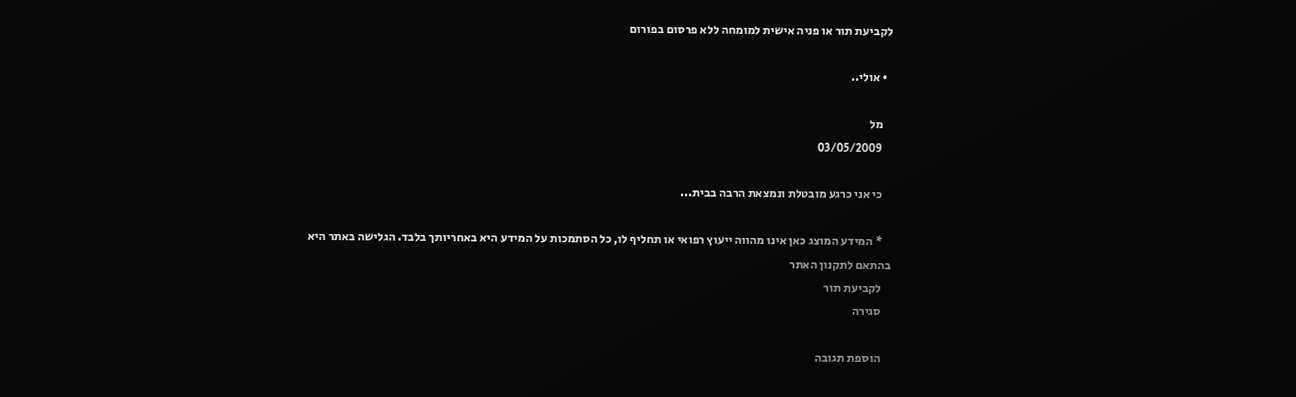לקביעת תור או פניה אישית למומחה ללא פרסום בפורום

  • אולי..

    מל
    03/05/2009

    כי אני כרגע מובטלת ונמצאת הרבה בבית...

    * המידע המוצג כאן אינו מהווה ייעוץ רפואי או תחליף לו, כל הסתמכות על המידע היא באחריותך בלבד. הגלישה באתר היא בהתאם לתקנון האתר
    לקביעת תור
    סגירה

    הוספת תגובה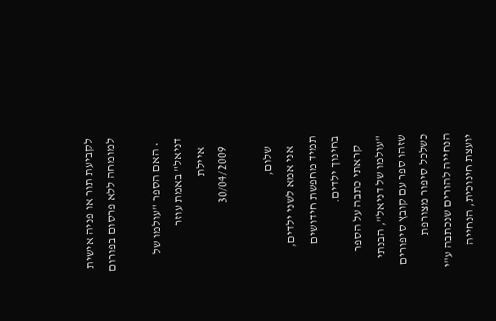לקביעת תור או פניה אישית למומחה ללא פרסום בפורום

  • האם הספר "עולמו של דניאל" באמת עוזר
    איילת
    30/04/2009

    שלום,
    אני אמא לשני ילדים, תמיד מחפשת חידושים בחינוך ילדים.
    קראתי כתבה על הספר "עולמו של דניאל", הבנתי שזהו ספר עם קובץ סיפורים כשלכל סיפור מצורפת הנחייה להורים שנכתבה ע"י יועצת חינוכית, הנחייה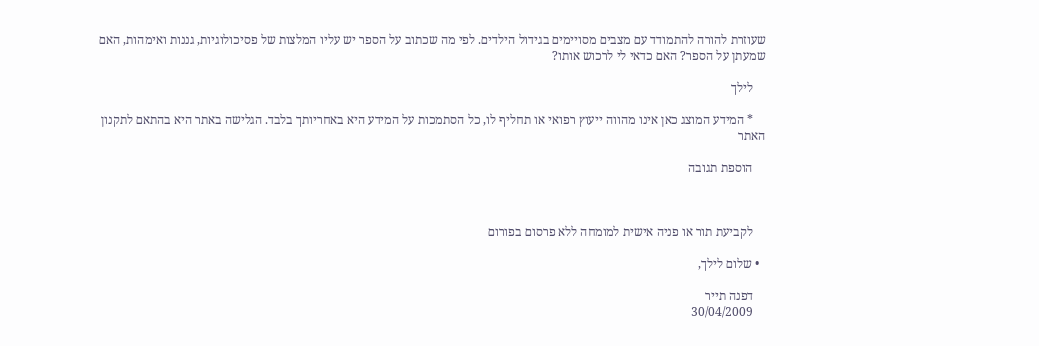שעוזרת להורה להתמודד עם מצבים מסויימים בגידול הילדים. לפי מה שכתוב על הספר יש עליו המלצות של פסיכולוגיות, גננות ואימהות, האם שמעתן על הספר? האם כדאי לי לרכוש אותו?

    לילך

    * המידע המוצג כאן אינו מהווה ייעוץ רפואי או תחליף לו, כל הסתמכות על המידע היא באחריותך בלבד. הגלישה באתר היא בהתאם לתקנון האתר

    הוספת תגובה



    לקביעת תור או פניה אישית למומחה ללא פרסום בפורום

  • שלום לילך,

    דפנה תייר
    30/04/2009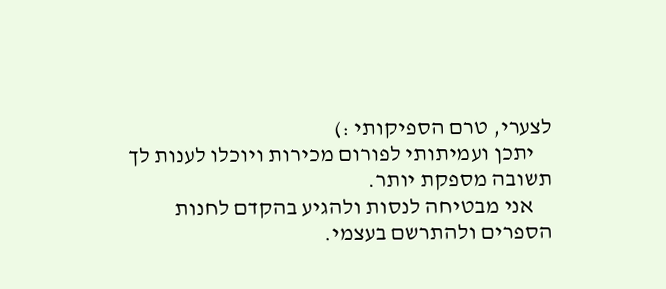לצערי, טרם הספיקותי :)
    יתכן ועמיתותי לפורום מכירות ויוכלו לענות לך תשובה מספקת יותר.
    אני מבטיחה לנסות ולהגיע בהקדם לחנות הספרים ולהתרשם בעצמי.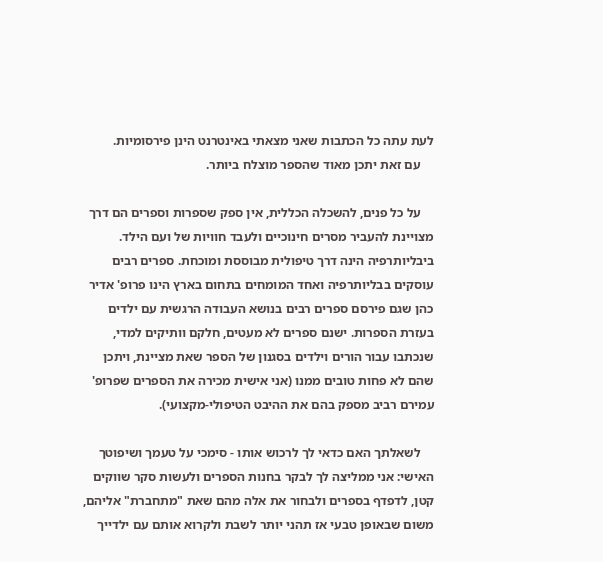לעת עתה כל הכתבות שאני מצאתי באינטרנט הינן פירסומיות.
    עם זאת יתכן מאוד שהספר מוצלח ביותר.

    על כל פנים, להשכלה הכללית, אין ספק שספרות וספרים הם דרך מצויינת להעביר מסרים חינוכיים ולעבד חוויות של ועם הילד. ביבליותרפיה הינה דרך טיפולית מבוססת ומוכחת. ספרים רבים עוסקים בבליותרפיה ואחד המומחים בתחום בארץ הינו פרופ' אדיר כהן שגם פירסם ספרים רבים בנושא העבודה הרגשית עם ילדים בעזרת הספרות. ישנם ספרים לא מעטים, חלקם וותיקים למדי, שנכתבו עבור הורים וילדים בסגנון של הספר שאת מציינת, ויתכן שהם לא פחות טובים ממנו (אני אישית מכירה את הספרים שפרופ' עמירם רביב מספק בהם את ההיבט הטיפולי-מקצועי).

    לשאלתך האם כדאי לך לרכוש אותו - סימכי על טעמך ושיפוטך האישי: אני ממליצה לך לבקר בחנות הספרים ולעשות סקר שווקים קטן, לדפדף בספרים ולבחור את אלה מהם שאת "מתחברת" אליהם, משום שבאופן טבעי אז תהני יותר לשבת ולקרוא אותם עם ילדייך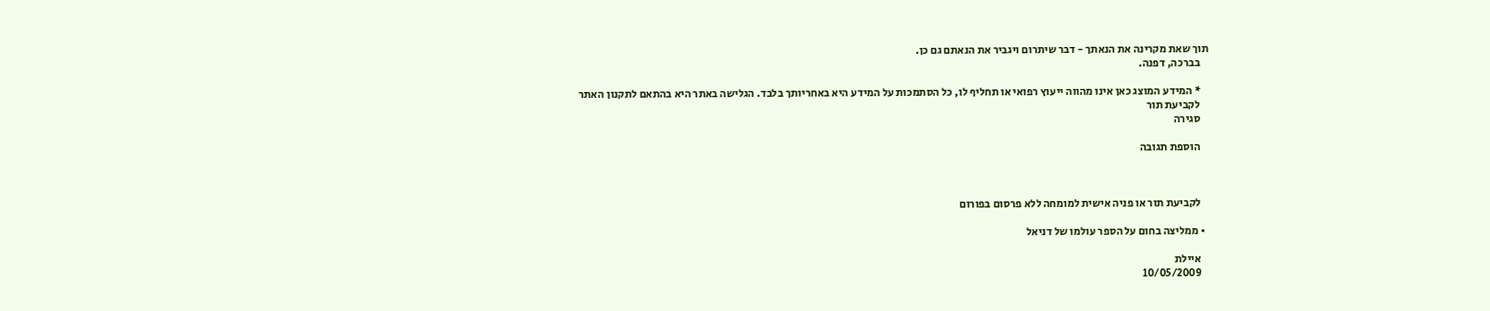תוך שאת מקרינה את הנאתך - דבר שיתרום ויגביר את הנאתם גם כן.
    בברכה, דפנה.

    * המידע המוצג כאן אינו מהווה ייעוץ רפואי או תחליף לו, כל הסתמכות על המידע היא באחריותך בלבד. הגלישה באתר היא בהתאם לתקנון האתר
    לקביעת תור
    סגירה

    הוספת תגובה



    לקביעת תור או פניה אישית למומחה ללא פרסום בפורום

  • ממליצה בחום על הספר עולמו של דניאל

    איילת
    10/05/2009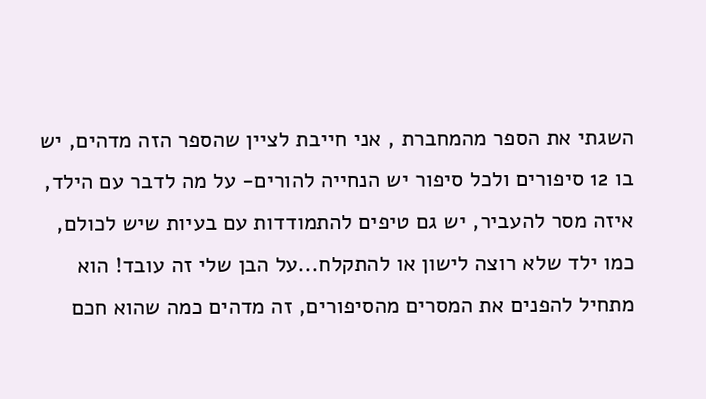השגתי את הספר מהמחברת , אני חייבת לציין שהספר הזה מדהים, יש בו 12 סיפורים ולכל סיפור יש הנחייה להורים- על מה לדבר עם הילד, איזה מסר להעביר, יש גם טיפים להתמודדות עם בעיות שיש לכולם, כמו ילד שלא רוצה לישון או להתקלח...על הבן שלי זה עובד! הוא מתחיל להפנים את המסרים מהסיפורים, זה מדהים כמה שהוא חכם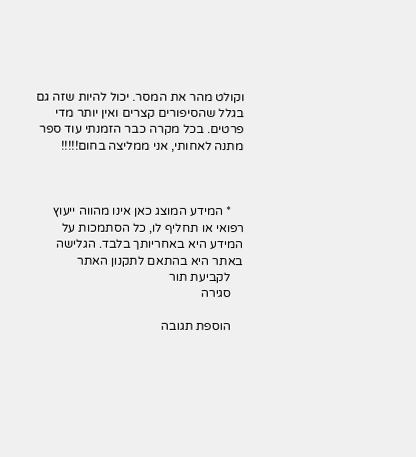וקולט מהר את המסר. יכול להיות שזה גם בגלל שהסיפורים קצרים ואין יותר מדי פרטים. בכל מקרה כבר הזמנתי עוד ספר מתנה לאחותי, אני ממליצה בחום!!!!!



    * המידע המוצג כאן אינו מהווה ייעוץ רפואי או תחליף לו, כל הסתמכות על המידע היא באחריותך בלבד. הגלישה באתר היא בהתאם לתקנון האתר
    לקביעת תור
    סגירה

    הוספת תגובה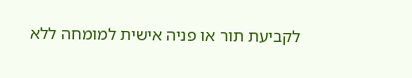לקביעת תור או פניה אישית למומחה ללא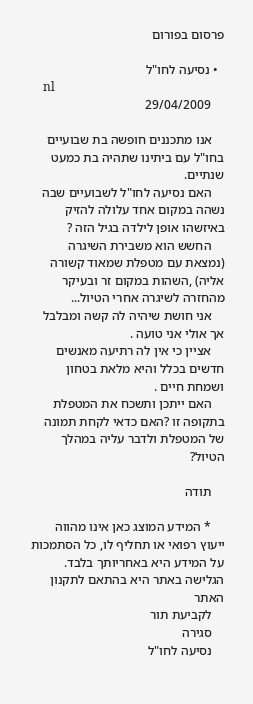פרסום בפורום

  • נסיעה לחו"ל
    nl
    29/04/2009

    אנו מתכננים חופשה בת שבועיים בחו"ל עם ביתינו שתהיה בת כמעט שנתיים.
    האם נסיעה לחו"ל לשבועיים שבה נשהה במקום אחד עלולה להזיק באיזשהו אופן לילדה בגיל הזה ?
    החשש הוא משבירת השיגרה (נמצאת עם מטפלת שמאוד קשורה אליה) ,השהות במקום זר ובעיקר מהחזרה לשיגרה אחרי הטיול...
    אני חושת שיהיה לה קשה ומבלבל אך אולי אני טועה .
    אציין כי אין לה רתיעה מאנשים חדשים בכלל והיא מלאת בטחון ושמחת חיים .
    האם ייתכן ותשכח את המטפלת בתקופה זו ?האם כדאי לקחת תמונה של המטפלת ולדבר עליה במהלך הטיול?

    תודה

    * המידע המוצג כאן אינו מהווה ייעוץ רפואי או תחליף לו, כל הסתמכות על המידע היא באחריותך בלבד. הגלישה באתר היא בהתאם לתקנון האתר
    לקביעת תור
    סגירה
    נסיעה לחו"ל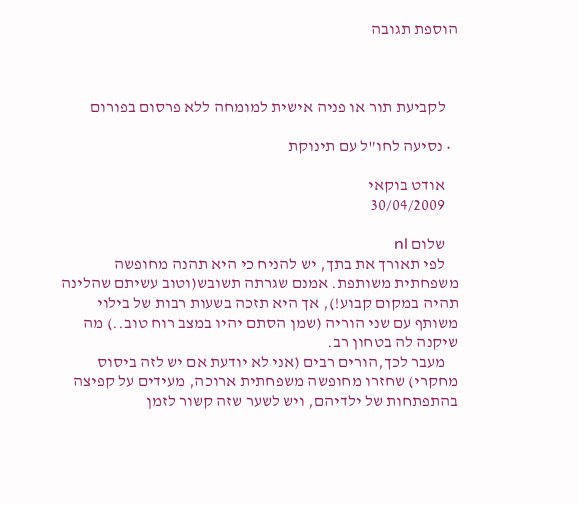הוספת תגובה



    לקביעת תור או פניה אישית למומחה ללא פרסום בפורום

  • נסיעה לחו"ל עם תינוקת

    אודט בוקאי
    30/04/2009

    שלום nl
    לפי תאורך את בתך, יש להניח כי היא תהנה מחופשה משפחתית משותפת. אמנם שגרתה תשובש(וטוב עשיתם שהלינה תהיה במקום קבוע!), אך היא תזכה בשעות רבות של בילוי משותף עם שני הוריה (שמן הסתם יהיו במצב רוח טוב..) מה שיקנה לה בטחון רב.
    מעבר לכך,הורים רבים (אני לא יודעת אם יש לזה ביסוס מחקרי) שחזרו מחופשה משפחתית ארוכה, מעידים על קפיצה בהתפתחות של ילדיהם, ויש לשער שזה קשור לזמן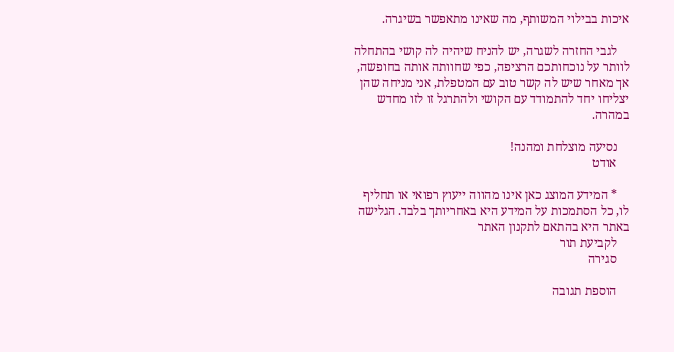איכות בבילוי המשותף, מה שאינו מתאפשר בשיגרה.

    לגבי החזרה לשגרה, יש להניח שיהיה לה קושי בהתחלה לוותר על נוכחותכם הרציפה, כפי שחוותה אותה בחופשה, אך מאחר שיש לה קשר טוב עם המטפלת, אני מניחה שהן יצליחו יחד להתמודד עם הקושי ולהתרגל זו לזו מחדש במהרה.

    נסיעה מוצלחת ומהנה!
    אודט

    * המידע המוצג כאן אינו מהווה ייעוץ רפואי או תחליף לו, כל הסתמכות על המידע היא באחריותך בלבד. הגלישה באתר היא בהתאם לתקנון האתר
    לקביעת תור
    סגירה

    הוספת תגובה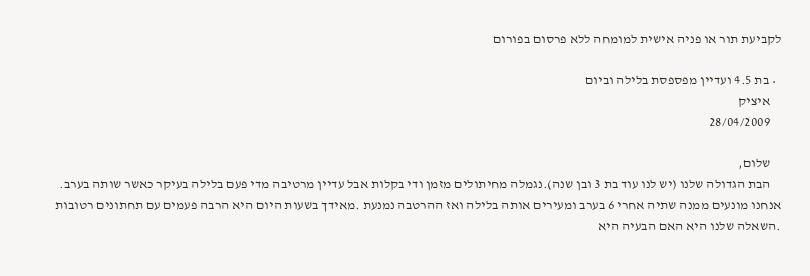לקביעת תור או פניה אישית למומחה ללא פרסום בפורום

  • בת 4.5 ועדיין מפספסת בלילה וביום
    איציק
    28/04/2009

    שלום,
    הבת הגדולה שלנו (יש לנו עוד בת 3 ובן שנה).נגמלה מחיתולים מזמן ודי בקלות אבל עדיין מרטיבה מדי פעם בלילה בעיקר כאשר שותה בערב. אנחנו מונעים ממנה שתיה אחרי 6 בערב ומעירים אותה בלילה ואז ההרטבה נמנעת .מאידך בשעות היום היא הרבה פעמים עם תחתונים רטובות .השאלה שלנו היא האם הבעיה היא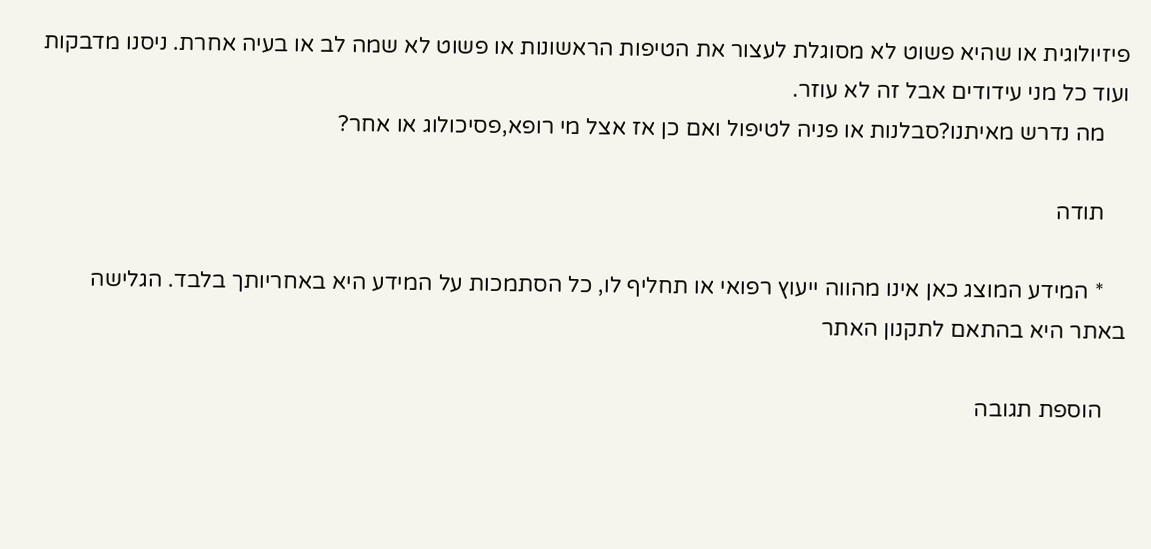פיזיולוגית או שהיא פשוט לא מסוגלת לעצור את הטיפות הראשונות או פשוט לא שמה לב או בעיה אחרת. ניסנו מדבקות ועוד כל מני עידודים אבל זה לא עוזר.
    מה נדרש מאיתנו?סבלנות או פניה לטיפול ואם כן אז אצל מי רופא,פסיכולוג או אחר?

    תודה

    * המידע המוצג כאן אינו מהווה ייעוץ רפואי או תחליף לו, כל הסתמכות על המידע היא באחריותך בלבד. הגלישה באתר היא בהתאם לתקנון האתר

    הוספת תגובה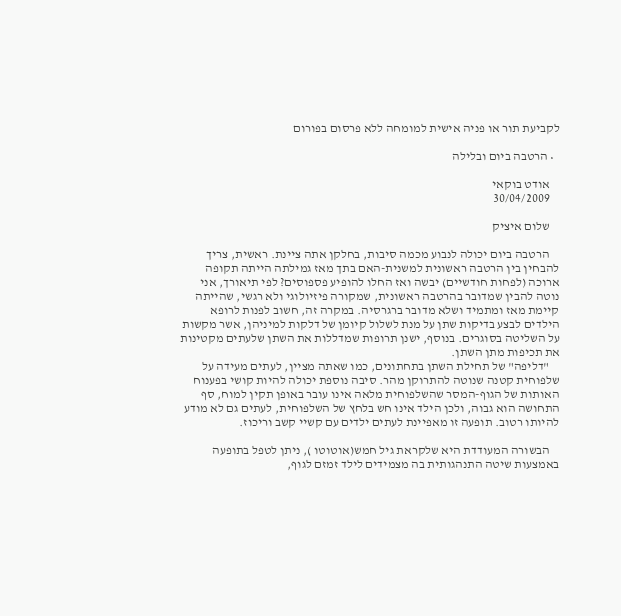לקביעת תור או פניה אישית למומחה ללא פרסום בפורום

  • הרטבה ביום ובלילה

    אודט בוקאי
    30/04/2009

    שלום איציק

    הרטבה ביום יכולה לנבוע מכמה סיבות, בחלקן אתה ציינת. ראשית, צריך להבחין בין הרטבה ראשונית למשנית-האם בתך מאז גמילתה הייתה תקופה ארוכה (לפחות חודשיים) יבשה ואז החלו להופיע פספוסים? לפי תיאורך, אני נוטה להבין שמדובר בהרטבה ראשונית, שמקורה פיזיולוגי ולא רגשי, שהייתה קיימת מאז ומתמיד ושלא מדובר ברגרסיה. במקרה זה, חשוב לפנות לרופא הילדים לבצע בדיקות שתן על מנת לשלול קיומן של דלקות למיניהן, אשר מקשות על השליטה בסוגרים. בנוסף, ישנן תרופות שמדללות את השתן שלעתים מקטינות את תכיפות מתן השתן.
    "דליפה" של תחילת השתן בתחתונים, כמו שאתה מציין, לעתים מעידה על שלפוחית קטנה שנוטה להתרוקן מהר. סיבה נוספת יכולה להיות קושי בפענוח האותות של הגוף-המסר שהשלפוחית מלאה אינו עובר באופן תקין למוח, סף התחושה הוא גבוה, ולכן הילד אינו חש בלחץ של השלפוחית, לעתים גם לא מודע להיותו רטוב. תופעה זו מאפיינת לעתים ילדים עם קשיי קשב וריכוז.

    הבשורה המעודדת היא שלקראת גיל חמש(אוטוטו ), ניתן לטפל בתופעה באמצעות שיטה התנהגותית בה מצמידים לילד זמזם לגוף,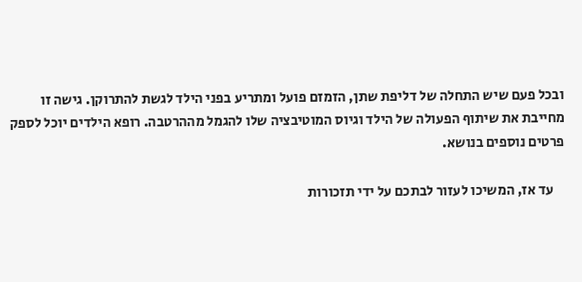ובכל פעם שיש התחלה של דליפת שתן, הזמזם פועל ומתריע בפני הילד לגשת להתרוקן. גישה זו מחייבת את שיתוף הפעולה של הילד וגיוס המוטיבציה שלו להגמל מההרטבה. רופא הילדים יוכל לספק פרטים נוספים בנושא.

    עד אז, המשיכו לעזור לבתכם על ידי תזכורות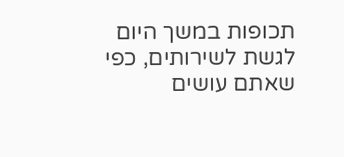תכופות במשך היום לגשת לשירותים, כפי שאתם עושים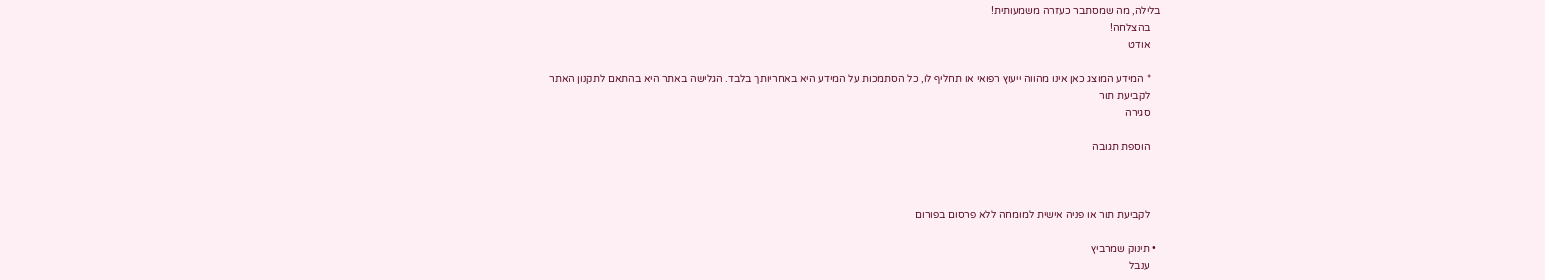בלילה, מה שמסתבר כעזרה משמעותית!
    בהצלחה!
    אודט

    * המידע המוצג כאן אינו מהווה ייעוץ רפואי או תחליף לו, כל הסתמכות על המידע היא באחריותך בלבד. הגלישה באתר היא בהתאם לתקנון האתר
    לקביעת תור
    סגירה

    הוספת תגובה



    לקביעת תור או פניה אישית למומחה ללא פרסום בפורום

  • תינוק שמרביץ
    ענבל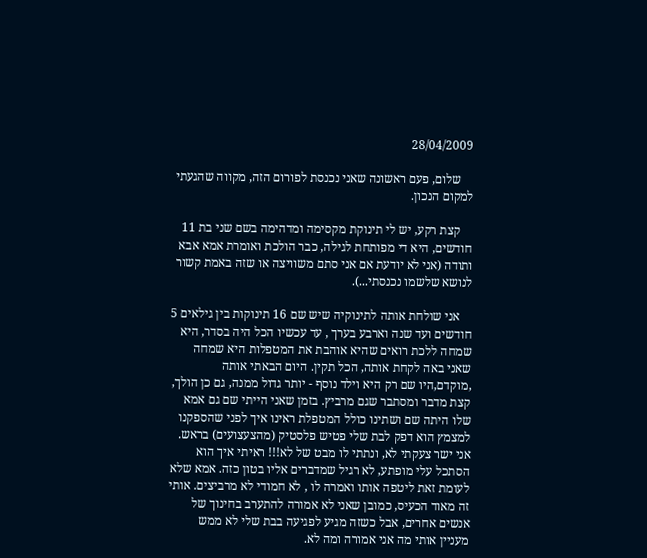28/04/2009

    שלום, פעם ראשונה שאני נכנסת לפורום הזה, מקווה שהגעתי למקום הנכון.

    קצת רקע, יש לי תינוקת מקסימה ומדהימה בשם שני בת 11 חודשים, היא די מפותחת לגילה, כבר הולכת ואומרת אמא אבא ותודה (אני לא יודעת אם אני סתם משוויצה או שזה באמת קשור לנושא שלשמו נכנסתי...).

    אני שולחת אותה לתינוקיה שיש שם 16 תינוקות בין גילאים 5 חודשים ועד שנה וארבע בערך , עד עכשיו הכל היה בסדר, היא שמחה ללכת רואים שהיא אוהבת את המטפלות היא שמחה שאני באה לקחת אותה, הכל תקין. היום הבאתי אותה ,מוקדם,היו שם רק היא וילד נוסף - יותר גדול ממנה, גם כן הולך, קצת מדבר ומסתבר שגם מרביץ. בזמן שאני הייתי שם גם אמא שלו היתה שם ושתינו כולל המטפלת ראינו איך לפני שהספקנו למצמץ הוא דפק לבת שלי פטיש פלסטיק (מהצעצועים) בראש. אני ישר צעקתי לא, ונתתי לו מבט של לא!!! ראיתי איך הוא הסתכל עלי מופתע, לא רגיל שמדברים אליו בטון כזה. אמא שלא לעומת זאת ליטפה אותו ואמרה לו , לא חמודי לא מרביצים. אותי זה מאוד הכעיס, כמובן שאני לא אמורה להתערב בחינוך של אנשים אחרים, אבל כשזה מגיע לפגיעה בבת שלי לא ממש מעניין אותי מה אני אמורה ומה לא.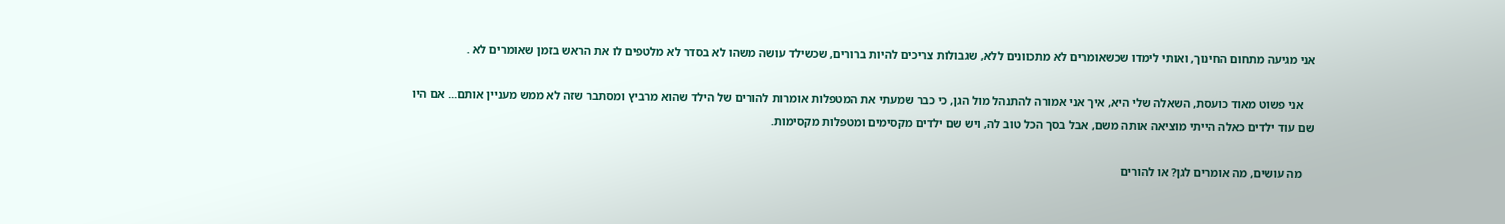אני מגיעה מתחום החינוך, ואותי לימדו שכשאומרים לא מתכוונים ללא, שגבולות צריכים להיות ברורים, שכשילד עושה משהו לא בסדר לא מלטפים לו את הראש בזמן שאומרים לא .

    אני פשוט מאוד כועסת, השאלה שלי היא, איך אני אמורה להתנהל מול הגן, כי כבר שמעתי את המטפלות אומרות להורים של הילד שהוא מרביץ ומסתבר שזה לא ממש מעניין אותם... אם היו שם עוד ילדים כאלה הייתי מוציאה אותה משם, אבל בסך הכל טוב לה, ויש שם ילדים מקסימים ומטפלות מקסימות.

    מה עושים, מה אומרים לגן? או להורים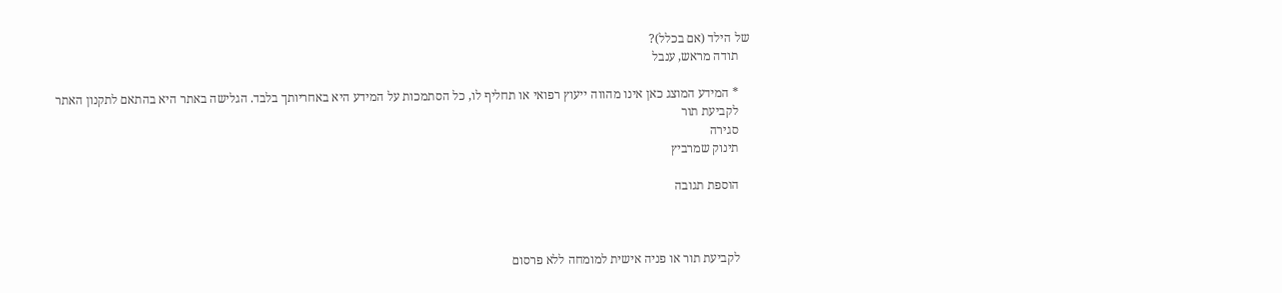של הילד (אם בכלל)?
    תודה מראש, ענבל

    * המידע המוצג כאן אינו מהווה ייעוץ רפואי או תחליף לו, כל הסתמכות על המידע היא באחריותך בלבד. הגלישה באתר היא בהתאם לתקנון האתר
    לקביעת תור
    סגירה
    תינוק שמרביץ

    הוספת תגובה



    לקביעת תור או פניה אישית למומחה ללא פרסום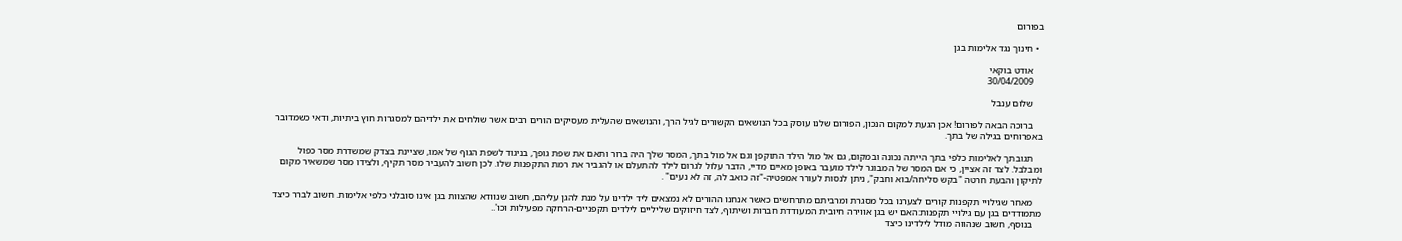בפורום

  • חינוך נגד אלימות בגן

    אודט בוקאי
    30/04/2009

    שלום ענבל

    ברוכה הבאה לפורום! אכן הגעת למקום הנכון, הפורום שלנו עוסק בכל הנושאים הקשורים לגיל הרך, והנושאים שהעלית מעסיקים הורים רבים אשר שולחים את ילדיהם למסגרות חוץ ביתיות, ודאי כשמדובר באפרוחים בגילה של בתך.

    תגובתך לאלימות כלפי בתך הייתה נכונה ובמקום, גם אל מול הילד התוקפן וגם אל מול בתך, המסר שלך היה ברור ותאם את שפת גופך, בניגוד לשפת הגוף של אמו, שציינת בצדק שמשדרת מסר כפול ומבלבל. לצד זה אציין, כי אם המסר של המבוגר לילד מועבר באופן מאיים מדיי, הדבר עלול לגרום לילד להתעלם או להגביר את רמת התקפנות שלו. לכן חשוב להעביר מסר תקיף, ולצידו מסר שמשאיר מקום לתיקון והבעת חרטה "בקש סליחה/בוא וחבק", ניתן לנסות לעורר אמפטיה-"זה כואב לה, זה לא נעים" .

    מאחר שגילויי תקפנות קורים לצערנו בכל מסגרת ומרביתם מתרחשים כאשר אנחנו ההורים לא נמצאים ליד ילדינו על מנת להגן עליהם, חשוב שנוודא שהצוות בגן אינו סובלני כלפי אלימות. חשוב לברר כיצד מתמודדים בגן עם גילויי תקפנות:האם יש בגן אווירה חיובית המעודדת חברות ושיתוף, לצד חיזוקים שליליים לילדים תקפניים-הרחקה מפעילות וכו'..
    בנוסף, חשוב שנהווה מודל לילדינו כיצד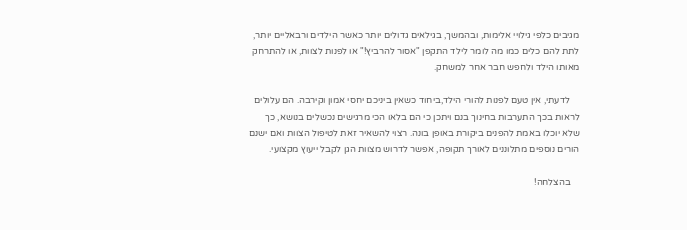מגיבים כלפי גילויי אלימות, ובהמשך, בגילאים גדולים יותר כאשר הילדים ורבאליים יותר, לתת להם כלים כמו מה לומר לילד התקפן "אסור להרביץ!" או לפנות לצוות, או להתרחק מאותו הילד ולחפש חבר אחר למשחק.

    לדעתי, אין טעם לפנות להורי הילד,ביחוד כשאין ביניכם יחסי אמון וקירבה. הם עלולים לראות בכך התערבות בחינוך בנם ויתכן כי הם בלאו הכי מרגישים נכשלים בנושא, כך שלא יוכלו באמת להפנים ביקורת באופן בונה. רצוי להשאיר זאת לטיפול הצוות ואם ישנם הורים נוספים מתלוננים לאורך תקופה, אפשר לדרוש מצוות הגן לקבל ייעוץ מקצועי.

    בהצלחה!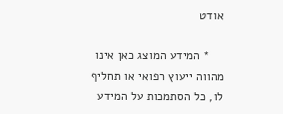אודט

    * המידע המוצג כאן אינו מהווה ייעוץ רפואי או תחליף לו, כל הסתמכות על המידע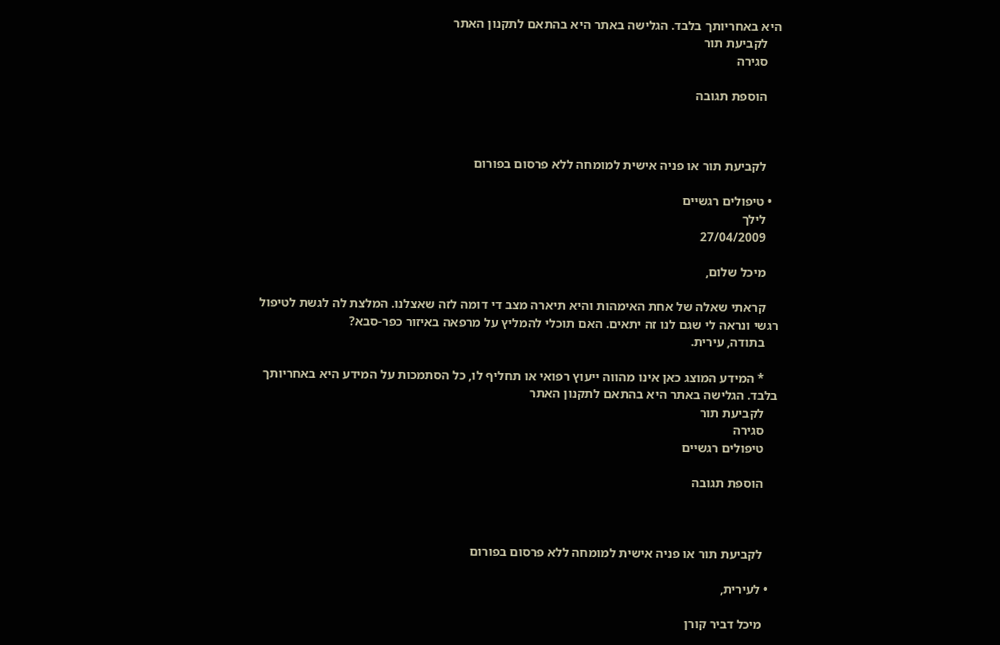היא באחריותך בלבד. הגלישה באתר היא בהתאם לתקנון האתר
    לקביעת תור
    סגירה

    הוספת תגובה



    לקביעת תור או פניה אישית למומחה ללא פרסום בפורום

  • טיפולים רגשיים
    לילך
    27/04/2009

    מיכל שלום,

    קראתי שאלה של אחת האימהות והיא תיארה מצב די דומה לזה שאצלנו. המלצת לה לגשת לטיפול רגשי ונראה לי שגם לנו זה יתאים. האם תוכלי להמליץ על מרפאה באיזור כפר-סבא?
    בתודה, עירית.

    * המידע המוצג כאן אינו מהווה ייעוץ רפואי או תחליף לו, כל הסתמכות על המידע היא באחריותך בלבד. הגלישה באתר היא בהתאם לתקנון האתר
    לקביעת תור
    סגירה
    טיפולים רגשיים

    הוספת תגובה



    לקביעת תור או פניה אישית למומחה ללא פרסום בפורום

  • לעירית,

    מיכל דביר קורן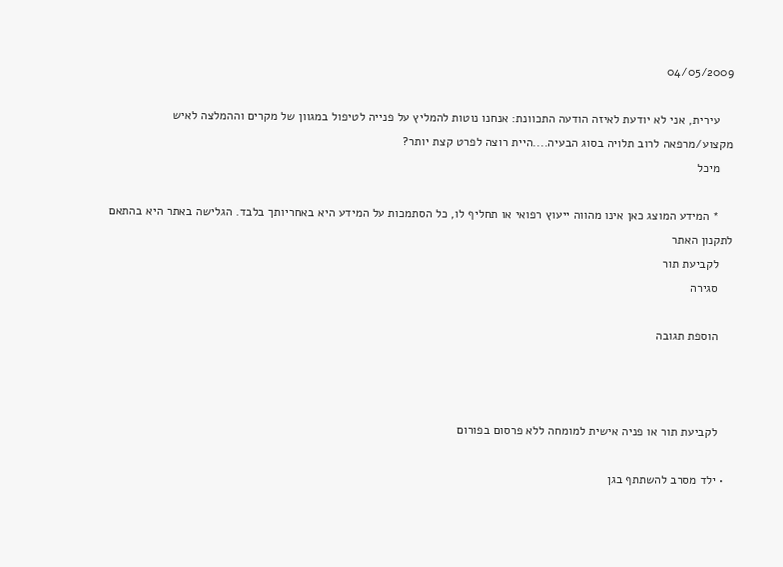04/05/2009

    עירית, אני לא יודעת לאיזה הודעה התכוונת: אנחנו נוטות להמליץ על פנייה לטיפול במגוון של מקרים וההמלצה לאיש מקצוע/מרפאה לרוב תלויה בסוג הבעיה....היית רוצה לפרט קצת יותר?
    מיכל

    * המידע המוצג כאן אינו מהווה ייעוץ רפואי או תחליף לו, כל הסתמכות על המידע היא באחריותך בלבד. הגלישה באתר היא בהתאם לתקנון האתר
    לקביעת תור
    סגירה

    הוספת תגובה



    לקביעת תור או פניה אישית למומחה ללא פרסום בפורום

  • ילד מסרב להשתתף בגן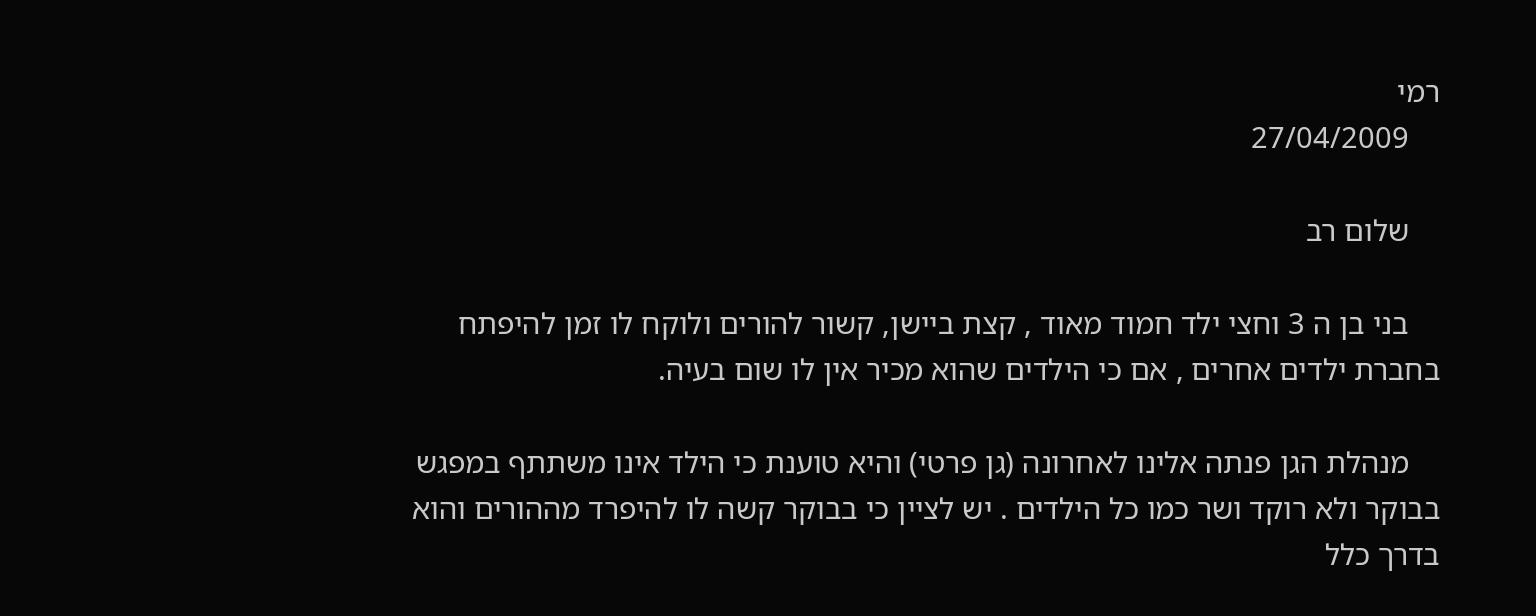רמי
    27/04/2009

    שלום רב

    בני בן ה 3 וחצי ילד חמוד מאוד , קצת ביישן, קשור להורים ולוקח לו זמן להיפתח בחברת ילדים אחרים , אם כי הילדים שהוא מכיר אין לו שום בעיה.

    מנהלת הגן פנתה אלינו לאחרונה (גן פרטי) והיא טוענת כי הילד אינו משתתף במפגש בבוקר ולא רוקד ושר כמו כל הילדים . יש לציין כי בבוקר קשה לו להיפרד מההורים והוא בדרך כלל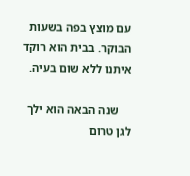עם מוצץ בפה בשעות הבוקר. בבית הוא רוקד איתנו ללא שום בעיה.

    שנה הבאה הוא ילך לגן טרום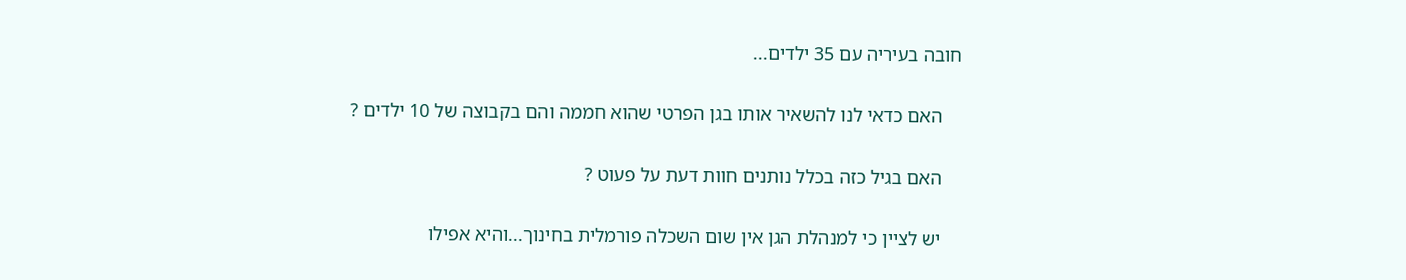חובה בעיריה עם 35 ילדים...

    האם כדאי לנו להשאיר אותו בגן הפרטי שהוא חממה והם בקבוצה של 10 ילדים ?

    האם בגיל כזה בכלל נותנים חוות דעת על פעוט ?

    יש לציין כי למנהלת הגן אין שום השכלה פורמלית בחינוך...והיא אפילו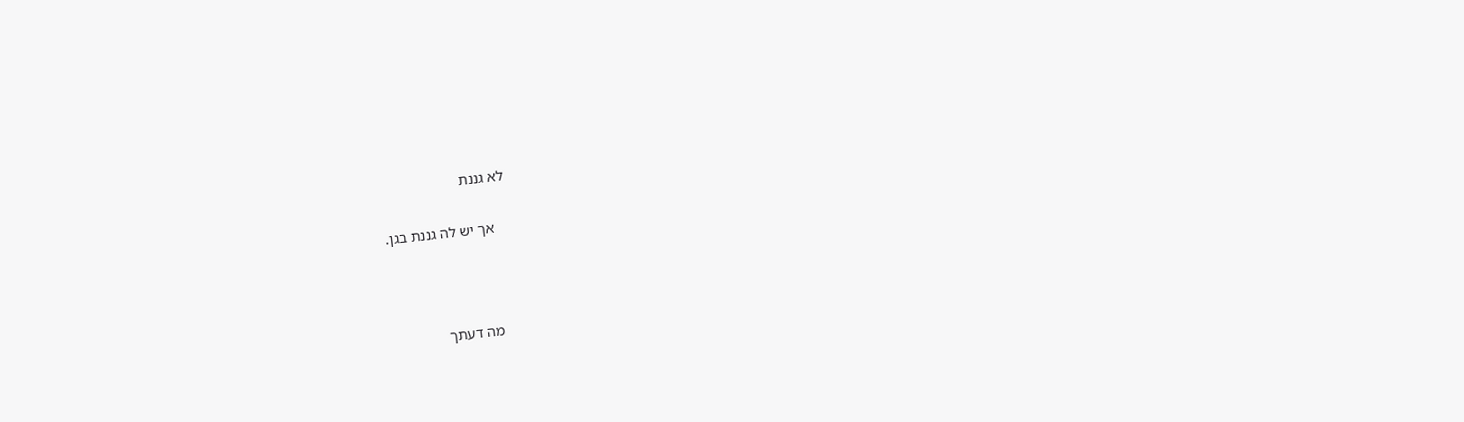לא גננת

    אך יש לה גננת בגן.



    מה דעתך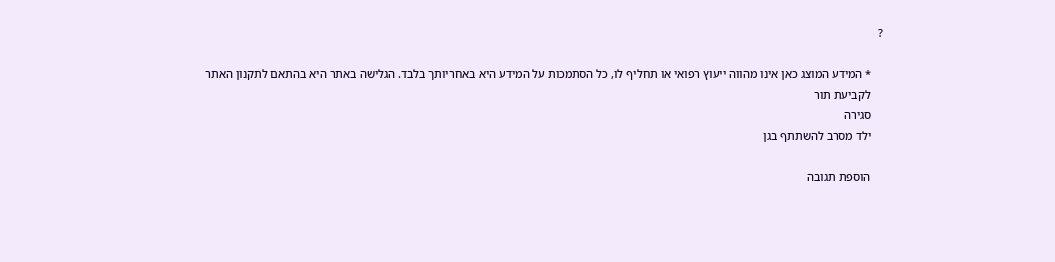?

    * המידע המוצג כאן אינו מהווה ייעוץ רפואי או תחליף לו, כל הסתמכות על המידע היא באחריותך בלבד. הגלישה באתר היא בהתאם לתקנון האתר
    לקביעת תור
    סגירה
    ילד מסרב להשתתף בגן

    הוספת תגובה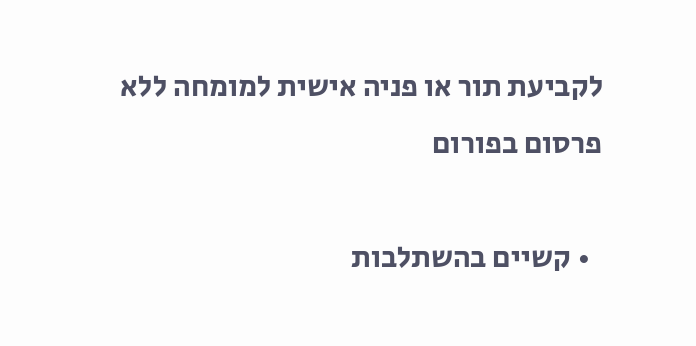לקביעת תור או פניה אישית למומחה ללא פרסום בפורום

  • קשיים בהשתלבות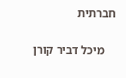חברתית

    מיכל דביר קורן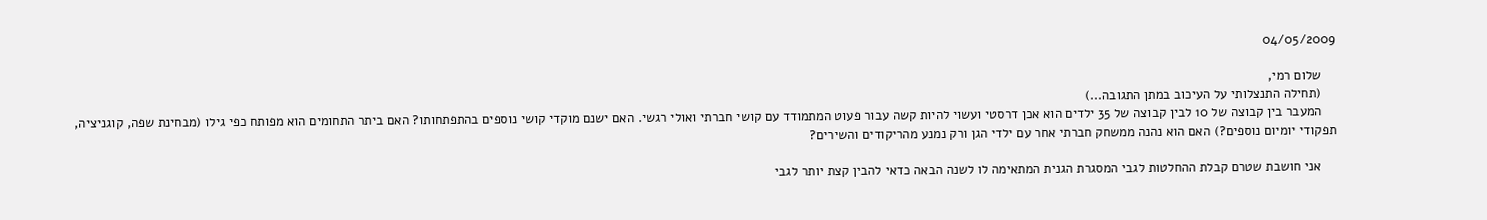04/05/2009

    שלום רמי,
    (תחילה התנצלותי על העיכוב במתן התגובה...)
    המעבר בין קבוצה של 10 לבין קבוצה של 35 ילדים הוא אכן דרסטי ועשוי להיות קשה עבור פעוט המתמודד עם קושי חברתי ואולי רגשי. האם ישנם מוקדי קושי נוספים בהתפתחותו? האם ביתר התחומים הוא מפותח כפי גילו (מבחינת שפה, קוגניציה, תפקודי יומיום נוספים?) האם הוא נהנה ממשחק חברתי אחר עם ילדי הגן ורק נמנע מהריקודים והשירים?

    אני חושבת שטרם קבלת ההחלטות לגבי המסגרת הגנית המתאימה לו לשנה הבאה כדאי להבין קצת יותר לגבי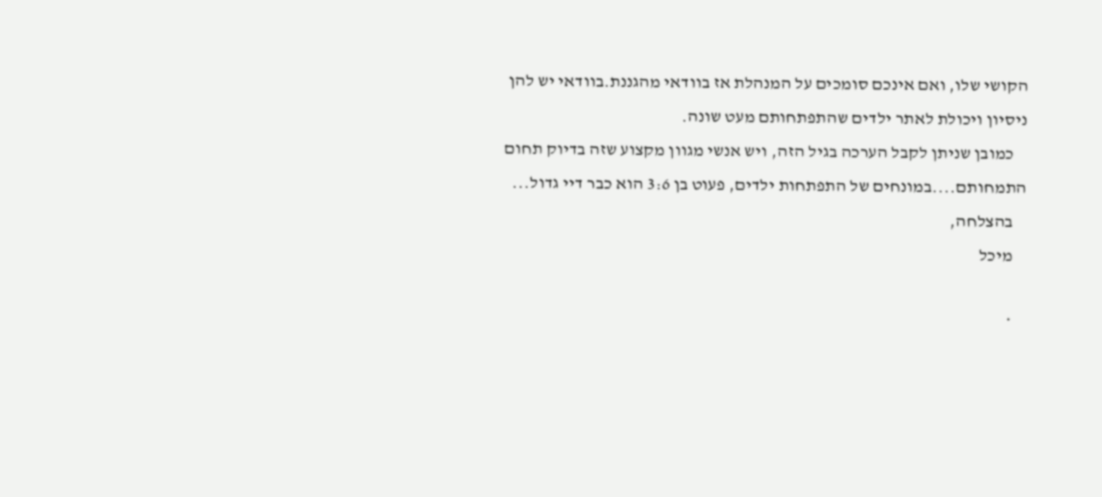הקושי שלו, ואם אינכם סומכים על המנהלת אז בוודאי מהגננת.בוודאי יש להן ניסיון ויכולת לאתר ילדים שהתפתחותם מעט שונה.
    כמובן שניתן לקבל הערכה בגיל הזה, ויש אנשי מגוון מקצוע שזה בדיוק תחום התמחותם....במונחים של התפתחות ילדים, פעוט בן 3:6 הוא כבר דיי גדול...
    בהצלחה,
    מיכל

    *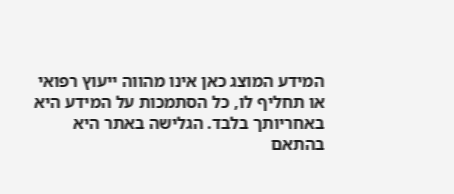המידע המוצג כאן אינו מהווה ייעוץ רפואי או תחליף לו, כל הסתמכות על המידע היא באחריותך בלבד. הגלישה באתר היא בהתאם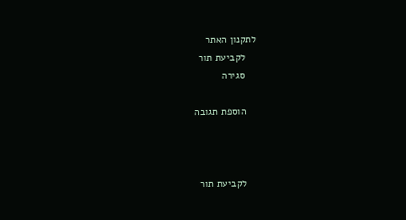לתקנון האתר
    לקביעת תור
    סגירה

    הוספת תגובה



    לקביעת תור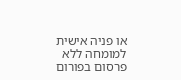או פניה אישית למומחה ללא פרסום בפורום